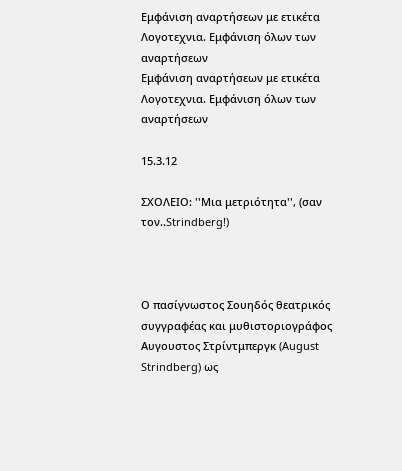Εμφάνιση αναρτήσεων με ετικέτα Λογοτεχνια. Εμφάνιση όλων των αναρτήσεων
Εμφάνιση αναρτήσεων με ετικέτα Λογοτεχνια. Εμφάνιση όλων των αναρτήσεων

15.3.12

ΣΧΟΛΕΙΟ: ''Μια μετριότητα'', (σαν τον..Strindberg!)



Ο πασίγνωστος Σουηδός θεατρικός συγγραφέας και μυθιστοριογράφος Αυγουστος Στρίντμπεργκ (August Strindberg) ως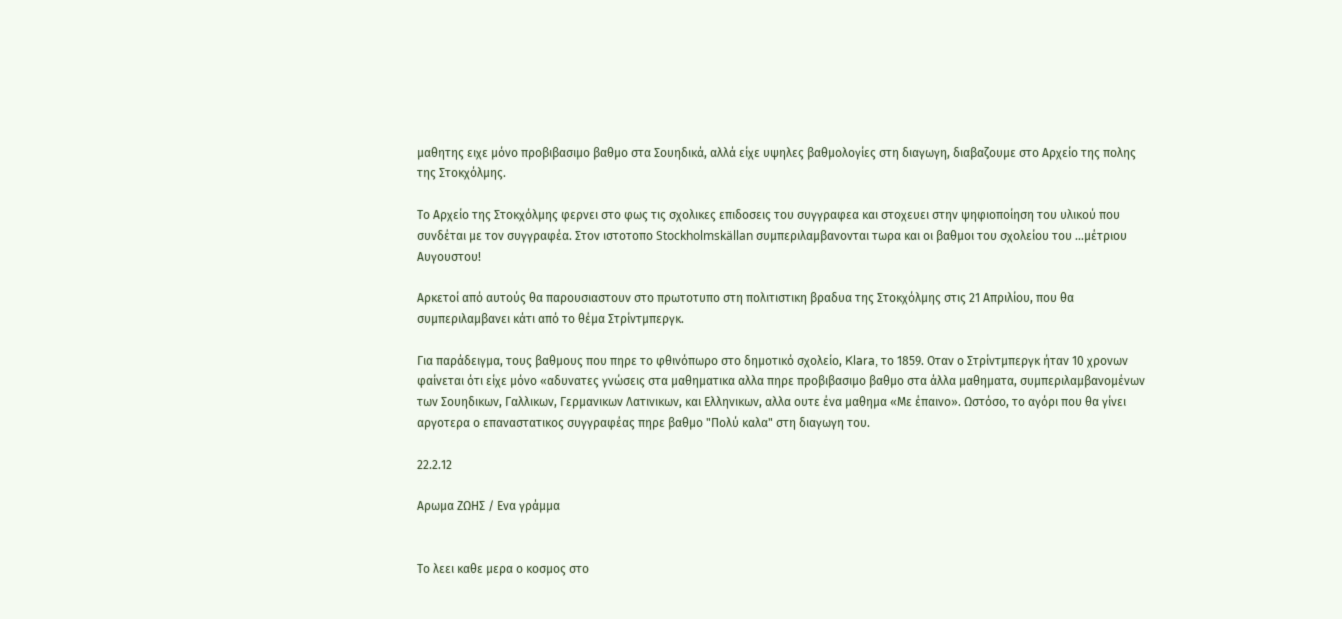μαθητης ειχε μόνο προβιβασιμο βαθμο στα Σουηδικά, αλλά είχε υψηλες βαθμολογίες στη διαγωγη, διαβαζουμε στο Αρχείο της πολης της Στοκχόλμης.

Το Αρχείο της Στοκχόλμης φερνει στο φως τις σχολικες επιδοσεις του συγγραφεα και στοχευει στην ψηφιοποίηση του υλικού που συνδέται με τον συγγραφέα. Στον ιστοτοπο Stockholmskällan συμπεριλαμβανονται τωρα και οι βαθμοι του σχολείου του ...μέτριου Αυγουστου!

Αρκετοί από αυτούς θα παρουσιαστουν στο πρωτοτυπο στη πολιτιστικη βραδυα της Στοκχόλμης στις 21 Απριλίου, που θα συμπεριλαμβανει κάτι από το θέμα Στρίντμπεργκ.

Για παράδειγμα, τους βαθμους που πηρε το φθινόπωρο στο δημοτικό σχολείο, Klara, το 1859. Οταν ο Στρίντμπεργκ ήταν 10 χρονων φαίνεται ότι είχε μόνο «αδυνατες γνώσεις στα μαθηματικα αλλα πηρε προβιβασιμο βαθμο στα άλλα μαθηματα, συμπεριλαμβανομένων των Σουηδικων, Γαλλικων, Γερμανικων Λατινικων, και Ελληνικων, αλλα ουτε ένα μαθημα «Με έπαινο». Ωστόσο, το αγόρι που θα γίνει αργοτερα ο επαναστατικος συγγραφέας πηρε βαθμο "Πολύ καλα" στη διαγωγη του.

22.2.12

Αρωμα ΖΩΗΣ / Ενα γράμμα


Το λεει καθε μερα ο κοσμος στο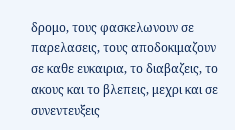δρομο, τους φασκελωνουν σε παρελασεις, τους αποδοκιμαζουν σε καθε ευκαιρια, το διαβαζεις, το ακους και το βλεπεις, μεχρι και σε συνεντευξεις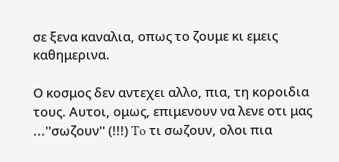σε ξενα καναλια, oπως το ζουμε κι εμεις καθημερινα.

Ο κοσμος δεν αντεχει αλλο, πια, τη κοροιδια τους. Αυτοι, ομως, επιμενουν να λενε οτι μας ...''σωζουν'' (!!!) To τι σωζουν, ολοι πια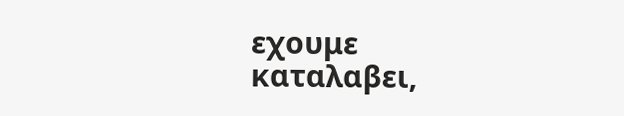εχουμε καταλαβει,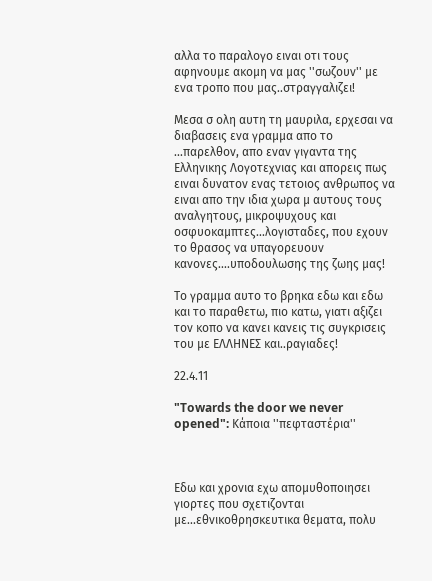αλλα το παραλογο ειναι οτι τους αφηνουμε ακομη να μας ''σωζουν'' με ενα τροπο που μας..στραγγαλιζει!

Μεσα σ ολη αυτη τη μαυριλα, ερχεσαι να διαβασεις ενα γραμμα απο το ...παρελθον, απο εναν γιγαντα της Ελληνικης Λογοτεχνιας και απορεις πως ειναι δυνατον ενας τετοιος ανθρωπος να ειναι απο την ιδια χωρα μ αυτους τους αναλγητους, μικροψυχους και οσφυοκαμπτες...λογισταδες, που εχουν το θρασος να υπαγορευουν κανονες....υποδουλωσης της ζωης μας!

Το γραμμα αυτο το βρηκα εδω και εδω και το παραθετω, πιο κατω, γιατι αξιζει τον κοπο να κανει κανεις τις συγκρισεις του με ΕΛΛΗΝΕΣ και..ραγιαδες!

22.4.11

"Towards the door we never opened": Κάποια ''πεφταστέρια''



Εδω και χρονια εχω απομυθοποιησει γιορτες που σχετιζονται με...εθνικοθρησκευτικα θεματα, πολυ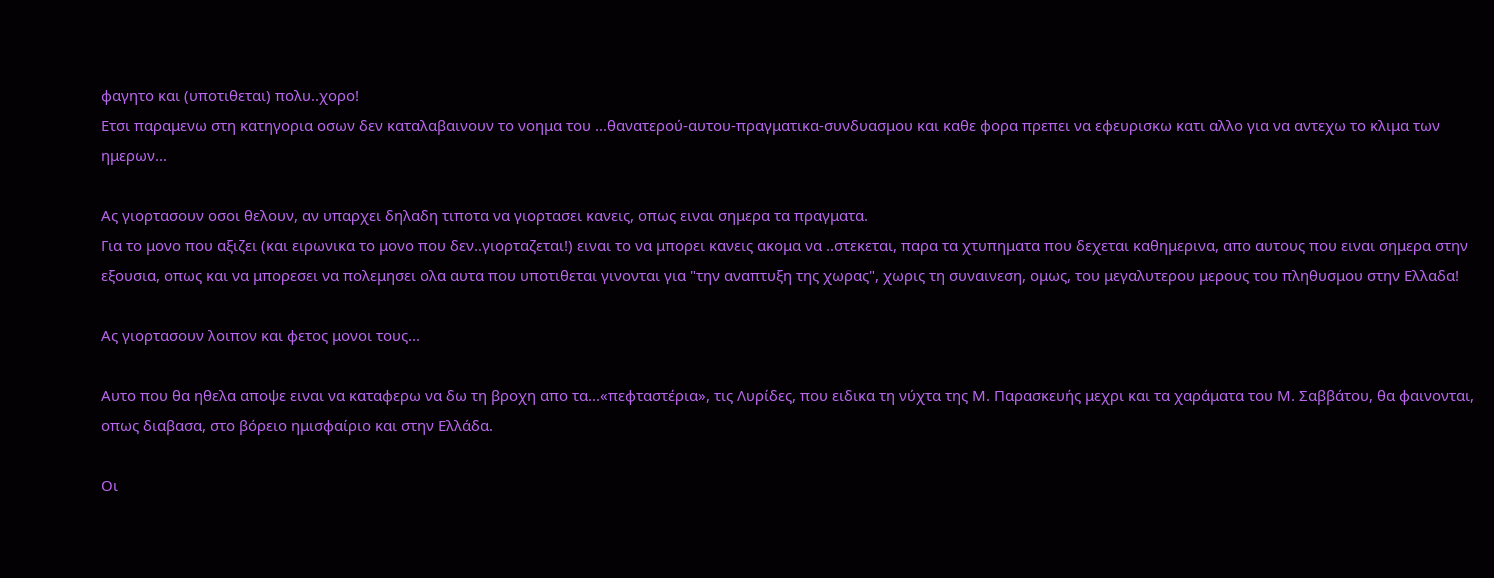φαγητο και (υποτιθεται) πολυ..χορο!
Ετσι παραμενω στη κατηγορια οσων δεν καταλαβαινουν το νοημα του ...θανατερού-αυτου-πραγματικα-συνδυασμου και καθε φορα πρεπει να εφευρισκω κατι αλλο για να αντεχω το κλιμα των ημερων...

Ας γιορτασουν οσοι θελουν, αν υπαρχει δηλαδη τιποτα να γιορτασει κανεις, οπως ειναι σημερα τα πραγματα.
Για το μονο που αξιζει (και ειρωνικα το μονο που δεν..γιορταζεται!) ειναι το να μπορει κανεις ακομα να ..στεκεται, παρα τα χτυπηματα που δεχεται καθημερινα, απο αυτους που ειναι σημερα στην εξουσια, οπως και να μπορεσει να πολεμησει ολα αυτα που υποτιθεται γινονται για "την αναπτυξη της χωρας", χωρις τη συναινεση, oμως, του μεγαλυτερου μερους του πληθυσμου στην Ελλαδα!

Ας γιορτασουν λοιπον και φετος μονοι τους...

Αυτο που θα ηθελα αποψε ειναι να καταφερω να δω τη βροχη απο τα...«πεφταστέρια», τις Λυρίδες, που ειδικα τη νύχτα της Μ. Παρασκευής μεχρι και τα χαράματα του Μ. Σαββάτου, θα φαινονται, οπως διαβασα, στο βόρειο ημισφαίριο και στην Ελλάδα.

Οι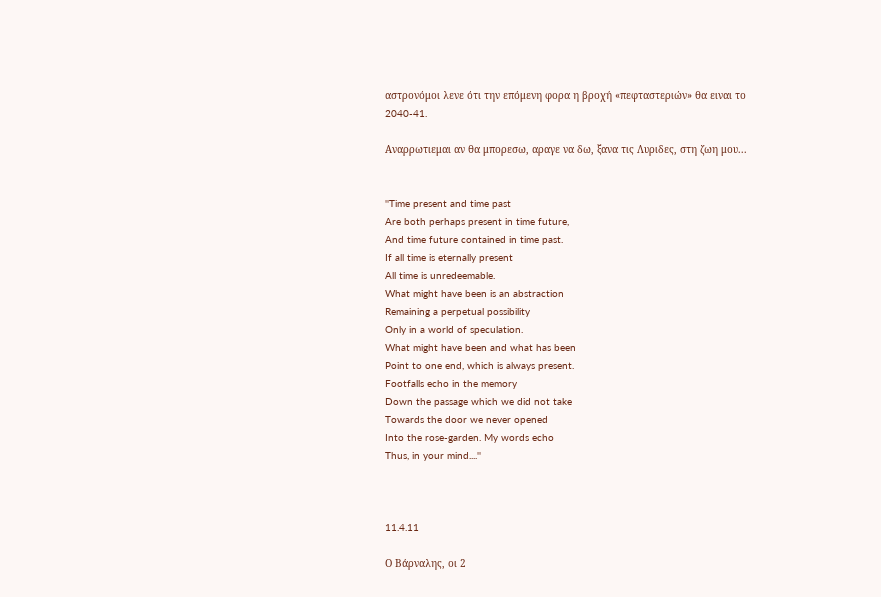αστρονόμοι λενε ότι την επόμενη φορα η βροχή «πεφταστεριών» θα ειναι το 2040-41.

Αναρρωτιεμαι αν θα μπορεσω, αραγε να δω, ξανα τις Λυριδες, στη ζωη μου...


''Time present and time past
Are both perhaps present in time future,
And time future contained in time past.
If all time is eternally present
All time is unredeemable.
What might have been is an abstraction
Remaining a perpetual possibility
Only in a world of speculation.
What might have been and what has been
Point to one end, which is always present.
Footfalls echo in the memory
Down the passage which we did not take
Towards the door we never opened
Into the rose-garden. My words echo
Thus, in your mind....''



11.4.11

Ο Βάρναλης, οι 2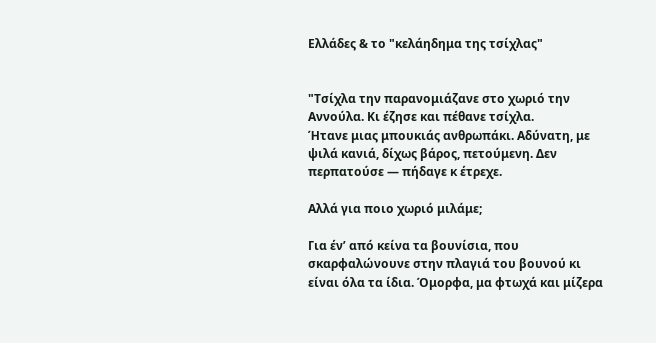Ελλάδες & το "κελάηδημα της τσίχλας"


"Τσίχλα την παρανομιάζανε στο χωριό την Αννούλα. Κι έζησε και πέθανε τσίχλα.
Ήτανε μιας μπουκιάς ανθρωπάκι. Αδύνατη, με ψιλά κανιά, δίχως βάρος, πετούμενη. Δεν περπατούσε — πήδαγε κ έτρεχε.

Αλλά για ποιο χωριό μιλάμε;

Για έν’ από κείνα τα βουνίσια, που σκαρφαλώνουνε στην πλαγιά του βουνού κι είναι όλα τα ίδια. Όμορφα, μα φτωχά και μίζερα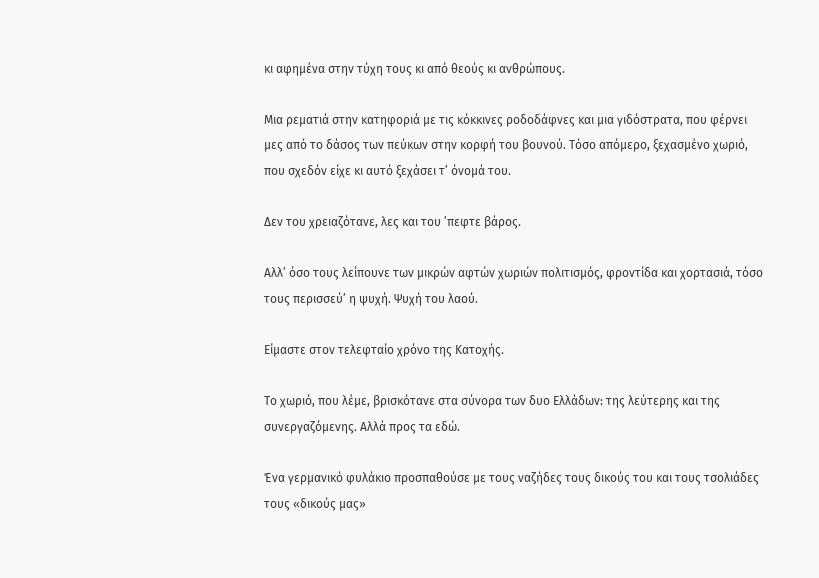κι αφημένα στην τύχη τους κι από θεούς κι ανθρώπους.

Μια ρεματιά στην κατηφοριά με τις κόκκινες ροδοδάφνες και μια γιδόστρατα, που φέρνει μες από το δάσος των πεύκων στην κορφή του βουνού. Τόσο απόμερο, ξεχασμένο χωριό, που σχεδόν είχε κι αυτό ξεχάσει τ’ όνομά του.

Δεν του χρειαζότανε, λες και του ’πεφτε βάρος.

Αλλ’ όσο τους λείπουνε των μικρών αφτών χωριών πολιτισμός, φροντίδα και χορτασιά, τόσο τους περισσεύ’ η ψυχή. Ψυχή του λαού.

Είμαστε στον τελεφταίο χρόνο της Κατοχής.

Το χωριό, που λέμε, βρισκότανε στα σύνορα των δυο Ελλάδων: της λεύτερης και της συνεργαζόμενης. Αλλά προς τα εδώ.

Ένα γερμανικό φυλάκιο προσπαθούσε με τους ναζήδες τους δικούς του και τους τσολιάδες τους «δικούς μας»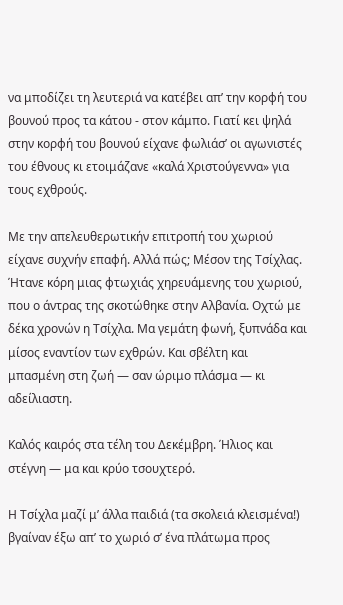να μποδίζει τη λευτεριά να κατέβει απ’ την κορφή του βουνού προς τα κάτου - στον κάμπο. Γιατί κει ψηλά στην κορφή του βουνού είχανε φωλιάσ’ οι αγωνιστές του έθνους κι ετοιμάζανε «καλά Χριστούγεννα» για τους εχθρούς.

Με την απελευθερωτικήν επιτροπή του χωριού είχανε συχνήν επαφή. Αλλά πώς; Μέσον της Τσίχλας. Ήτανε κόρη μιας φτωχιάς χηρευάμενης του χωριού, που ο άντρας της σκοτώθηκε στην Αλβανία. Οχτώ με δέκα χρονών η Τσίχλα. Μα γεμάτη φωνή, ξυπνάδα και μίσος εναντίον των εχθρών. Και σβέλτη και μπασμένη στη ζωή — σαν ώριμο πλάσμα — κι αδείλιαστη.

Καλός καιρός στα τέλη του Δεκέμβρη. Ήλιος και στέγνη — μα και κρύο τσουχτερό.

Η Τσίχλα μαζί μ’ άλλα παιδιά (τα σκολειά κλεισμένα!) βγαίναν έξω απ’ το χωριό σ’ ένα πλάτωμα προς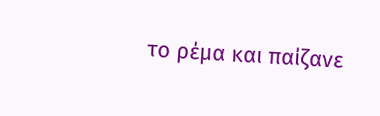το ρέμα και παίζανε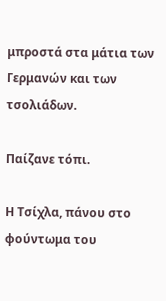μπροστά στα μάτια των Γερμανών και των τσολιάδων.

Παίζανε τόπι.

Η Τσίχλα, πάνου στο φούντωμα του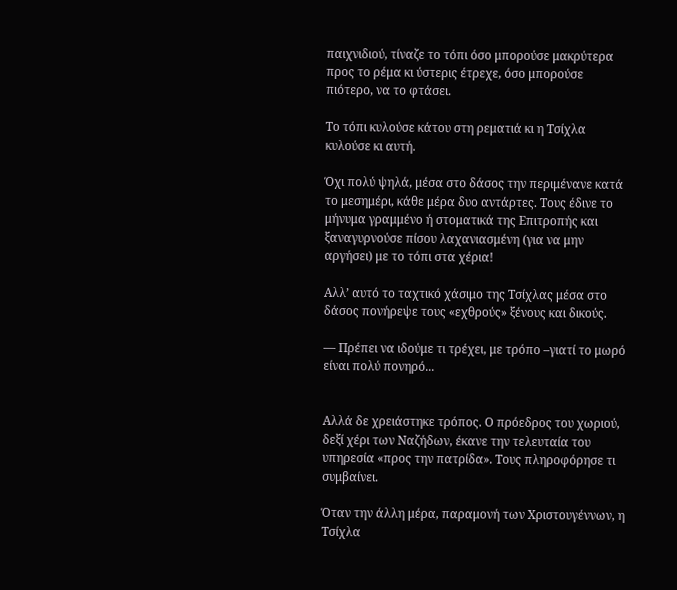παιχνιδιού, τίναζε το τόπι όσο μπορούσε μακρύτερα προς το ρέμα κι ύστερις έτρεχε, όσο μπορούσε πιότερο, να το φτάσει.

Το τόπι κυλούσε κάτου στη ρεματιά κι η Τσίχλα κυλούσε κι αυτή.

Όχι πολύ ψηλά, μέσα στο δάσος την περιμένανε κατά το μεσημέρι, κάθε μέρα δυο αντάρτες. Τους έδινε το μήνυμα γραμμένο ή στοματικά της Επιτροπής και ξαναγυρνούσε πίσου λαχανιασμένη (για να μην αργήσει) με το τόπι στα χέρια!

Αλλ’ αυτό το ταχτικό χάσιμο της Τσίχλας μέσα στο δάσος πονήρεψε τους «εχθρούς» ξένους και δικούς.

— Πρέπει να ιδούμε τι τρέχει, με τρόπο –γιατί το μωρό είναι πολύ πονηρό...


Αλλά δε χρειάστηκε τρόπος. Ο πρόεδρος του χωριού, δεξί χέρι των Ναζήδων, έκανε την τελευταία του υπηρεσία «προς την πατρίδα». Τους πληροφόρησε τι συμβαίνει.

Όταν την άλλη μέρα, παραμονή των Χριστουγέννων, η Τσίχλα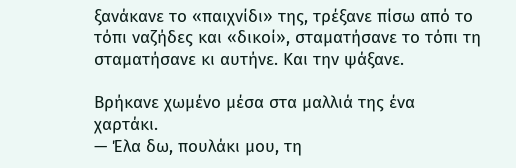ξανάκανε το «παιχνίδι» της, τρέξανε πίσω από το τόπι ναζήδες και «δικοί», σταματήσανε το τόπι τη σταματήσανε κι αυτήνε. Και την ψάξανε.

Βρήκανε χωμένο μέσα στα μαλλιά της ένα χαρτάκι.
— Έλα δω, πουλάκι μου, τη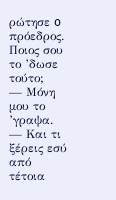ρώτησε o πρόεδρος. Ποιος σου το ’δωσε τούτο;
— Μόνη μου το ’γραψα.
— Και τι ξέρεις εσύ από τέτοια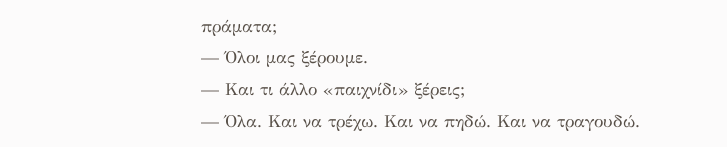πράματα;
— Όλοι μας ξέρουμε.
— Και τι άλλο «παιχνίδι» ξέρεις;
— Όλα. Και να τρέχω. Και να πηδώ. Και να τραγουδώ.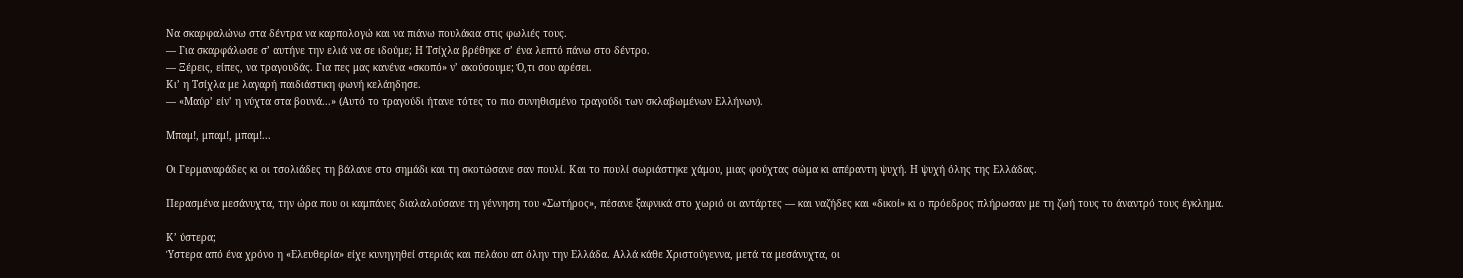Να σκαρφαλώνω στα δέντρα να καρπολογώ και να πιάνω πουλάκια στις φωλιές τους.
— Για σκαρφάλωσε σ’ αυτήνε την ελιά να σε ιδούμε; Η Τσίχλα βρέθηκε σ’ ένα λεπτό πάνω στο δέντρο.
— Ξέρεις, είπες, να τραγουδάς. Για πες μας κανένα «σκοπό» ν’ ακούσουμε; Ό,τι σου αρέσει.
Κι’ η Τσίχλα με λαγαρή παιδιάστικη φωνή κελάηδησε.
— «Μαύρ’ είν’ η νύχτα στα βουνά...» (Αυτό το τραγούδι ήτανε τότες το πιο συνηθισμένο τραγούδι των σκλαβωμένων Ελλήνων).

Μπαμ!, μπαμ!, μπαμ!...

Οι Γερμαναράδες κι οι τσολιάδες τη βάλανε στο σημάδι και τη σκοτώσανε σαν πουλί. Και το πουλί σωριάστηκε χάμου, μιας φούχτας σώμα κι απέραντη ψυχή. Η ψυχή όλης της Ελλάδας.

Περασμένα μεσάνυχτα, την ώρα που οι καμπάνες διαλαλούσανε τη γέννηση του «Σωτήρος», πέσανε ξαφνικά στο χωριό οι αντάρτες — και ναζήδες και «δικοί» κι ο πρόεδρος πλήρωσαν με τη ζωή τους το άναντρό τους έγκλημα.

Κ’ ύστερα;
Ύστερα από ένα χρόνο η «Ελευθερία» είχε κυνηγηθεί στεριάς και πελάου απ όλην την Ελλάδα. Αλλά κάθε Χριστούγεννα, μετά τα μεσάνυχτα, οι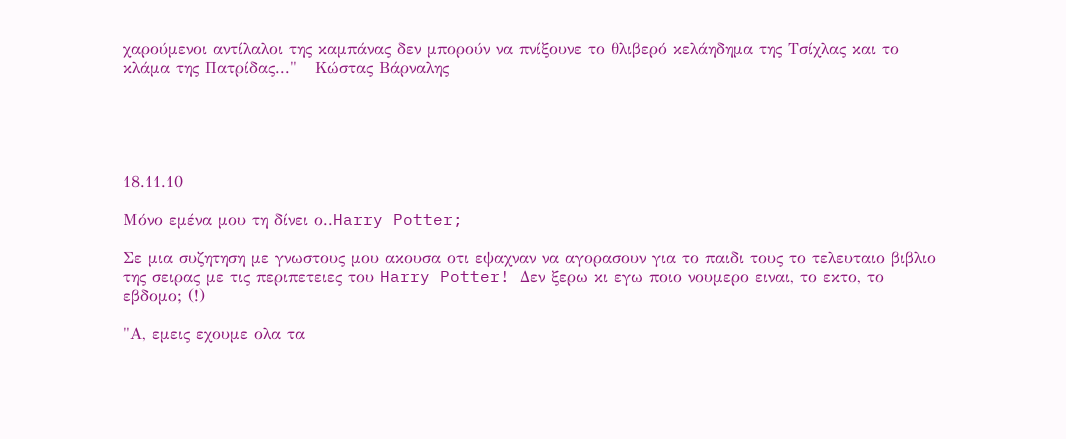χαρούμενοι αντίλαλοι της καμπάνας δεν μπορούν να πνίξουνε το θλιβερό κελάηδημα της Τσίχλας και το κλάμα της Πατρίδας..."   Κώστας Βάρναλης





18.11.10

Μόνο εμένα μου τη δίνει ο..Harry Potter;

Σε μια συζητηση με γνωστους μου ακουσα οτι εψαχναν να αγορασουν για το παιδι τους το τελευταιο βιβλιο της σειρας με τις περιπετειες του Harry Potter! Δεν ξερω κι εγω ποιο νουμερο ειναι, το εκτο, το εβδομο; (!)

"Α, εμεις εχουμε ολα τα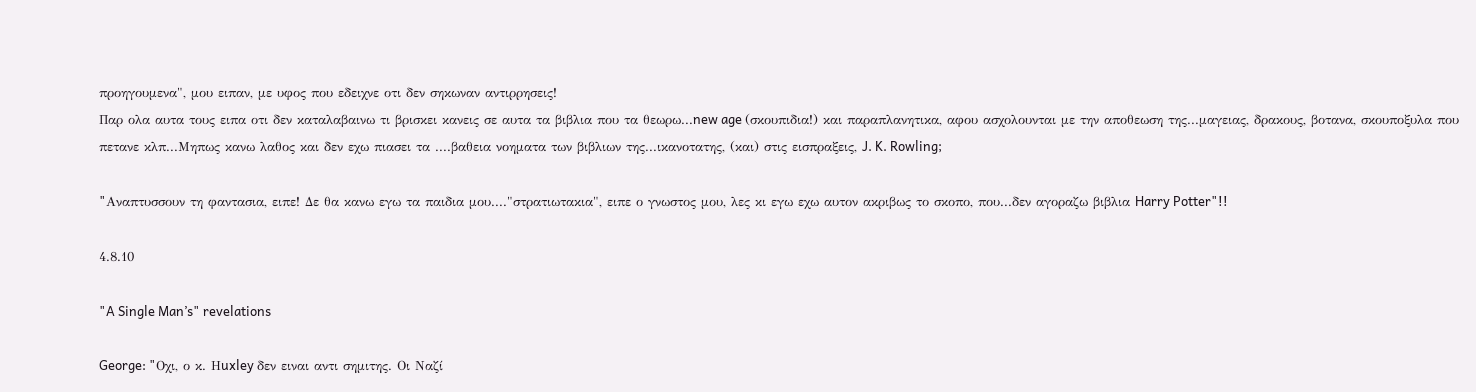προηγουμενα", μου ειπαν, με υφος που εδειχνε οτι δεν σηκωναν αντιρρησεις!
Παρ ολα αυτα τους ειπα οτι δεν καταλαβαινω τι βρισκει κανεις σε αυτα τα βιβλια που τα θεωρω...new age (σκουπιδια!) και παραπλανητικα, αφου ασχολουνται με την αποθεωση της...μαγειας, δρακους, βοτανα, σκουποξυλα που πετανε κλπ...Μηπως κανω λαθος και δεν εχω πιασει τα ....βαθεια νοηματα των βιβλιων της...ικανοτατης, (και) στις εισπραξεις, J. K. Rowling;

"Aναπτυσσουν τη φαντασια, ειπε! Δε θα κανω εγω τα παιδια μου...."στρατιωτακια", ειπε ο γνωστος μου, λες κι εγω εχω αυτον ακριβως το σκοπο, που...δεν αγοραζω βιβλια Harry Potter"!!

4.8.10

"A Single Man’s" revelations

George: "Oχι, ο κ. Ηuxley δεν ειναι αντι σημιτης. Οι Ναζί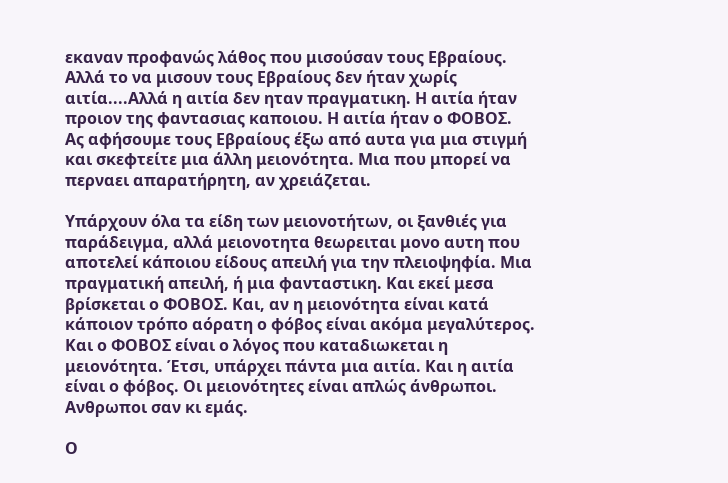εκαναν προφανώς λάθος που μισούσαν τους Εβραίους. Αλλά το να μισουν τους Εβραίους δεν ήταν χωρίς αιτία....Αλλά η αιτία δεν ηταν πραγματικη. Η αιτία ήταν προιον της φαντασιας καποιου. Η αιτία ήταν ο ΦΟΒΟΣ.
Ας αφήσουμε τους Εβραίους έξω από αυτα για μια στιγμή και σκεφτείτε μια άλλη μειονότητα. Μια που μπορεί να περναει απαρατήρητη, αν χρειάζεται.

Υπάρχουν όλα τα είδη των μειονοτήτων, οι ξανθιές για παράδειγμα, αλλά μειονοτητα θεωρειται μονο αυτη που αποτελεί κάποιου είδους απειλή για την πλειοψηφία. Μια πραγματική απειλή, ή μια φανταστικη. Και εκεί μεσα βρίσκεται ο ΦΟΒΟΣ. Και, αν η μειονότητα είναι κατά κάποιον τρόπο αόρατη ο φόβος είναι ακόμα μεγαλύτερος. Και ο ΦΟΒΟΣ είναι ο λόγος που καταδιωκεται η μειονότητα. Έτσι, υπάρχει πάντα μια αιτία. Και η αιτία είναι ο φόβος. Οι μειονότητες είναι απλώς άνθρωποι. Ανθρωποι σαν κι εμάς.

Ο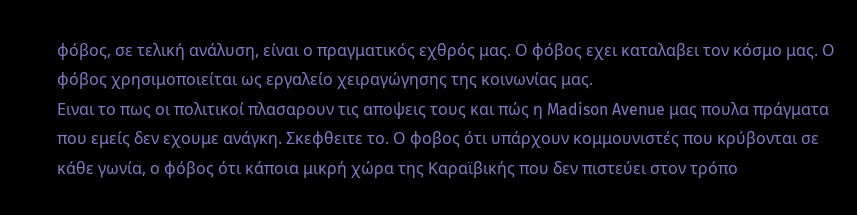φόβος, σε τελική ανάλυση, είναι ο πραγματικός εχθρός μας. Ο φόβος εχει καταλαβει τον κόσμο μας. Ο φόβος χρησιμοποιείται ως εργαλείο χειραγώγησης της κοινωνίας μας.
Ειναι το πως οι πολιτικοί πλασαρουν τις αποψεις τους και πώς η Madison Avenue μας πoυλα πράγματα που εμείς δεν εχουμε ανάγκη. Σκεφθειτε το. Ο φοβος ότι υπάρχουν κομμουνιστές που κρύβονται σε κάθε γωνία, ο φόβος ότι κάποια μικρή χώρα της Καραϊβικής που δεν πιστεύει στον τρόπο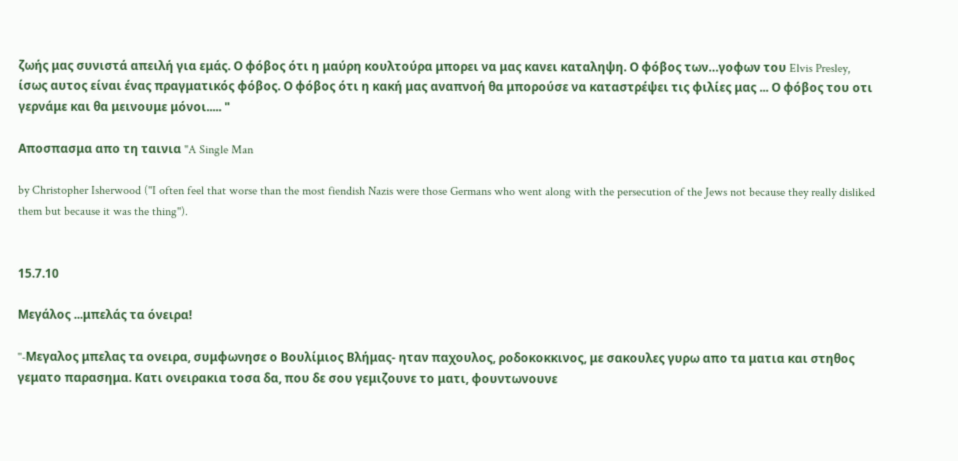ζωής μας συνιστά απειλή για εμάς. Ο φόβος ότι η μαύρη κουλτούρα μπορει να μας κανει καταληψη. Ο φόβος των…γοφων του Elvis Presley, ίσως αυτος είναι ένας πραγματικός φόβος. Ο φόβος ότι η κακή μας αναπνοή θα μπορούσε να καταστρέψει τις φιλίες μας ... Ο φόβος του οτι γερνάμε και θα μεινουμε μόνοι..... "

Aποσπασμα απο τη ταινια "A Single Man

by Christopher Isherwood (''I often feel that worse than the most fiendish Nazis were those Germans who went along with the persecution of the Jews not because they really disliked them but because it was the thing'').


15.7.10

Mεγάλος ...μπελάς τα όνειρα!

''-Mεγαλος μπελας τα ονειρα, συμφωνησε ο Βουλίμιος Βλήμας- ηταν παχουλος, ροδοκοκκινος, με σακουλες γυρω απο τα ματια και στηθος γεματο παρασημα. Κατι ονειρακια τοσα δα, που δε σου γεμιζουνε το ματι, φουντωνουνε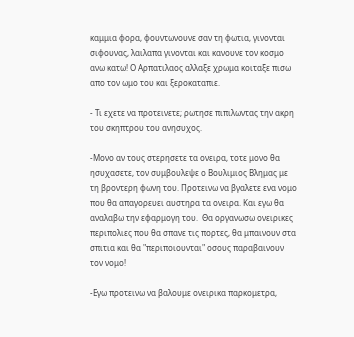καμμια φορα, φουντωνουνε σαν τη φωτια, γινονται σιφουνας, λαιλαπα γινονται και κανουνε τον κοσμο ανω κατω! Ο Αρπατιλαος αλλαξε χρωμα κοιταξε πισω απο τον ωμο του και ξεροκαταπιε.

- Τι εχετε να προτεινετε; ρωτησε πιπιλωντας την ακρη του σκηπτρου του ανησυχος.

-Μονο αν τους στερησετε τα ονειρα, τοτε μονο θα ησυχασετε, τον συμβουλεψε ο Βουλιμιος Βλημας με τη βροντερη φωνη του. Προτεινω να βγαλετε ενα νομο που θα απαγορευει αυστηρα τα ονειρα. Και εγω θα αναλαβω την εφαρμογη του.  Θα οργανωσω ονειρικες περιπολιες που θα σπανε τις πορτες, θα μπαινουν στα σπιτια και θα "περιποιουνται" οσους παραβαινουν τον νομο!

-Εγω προτεινω να βαλουμε ονειρικα παρκομετρα,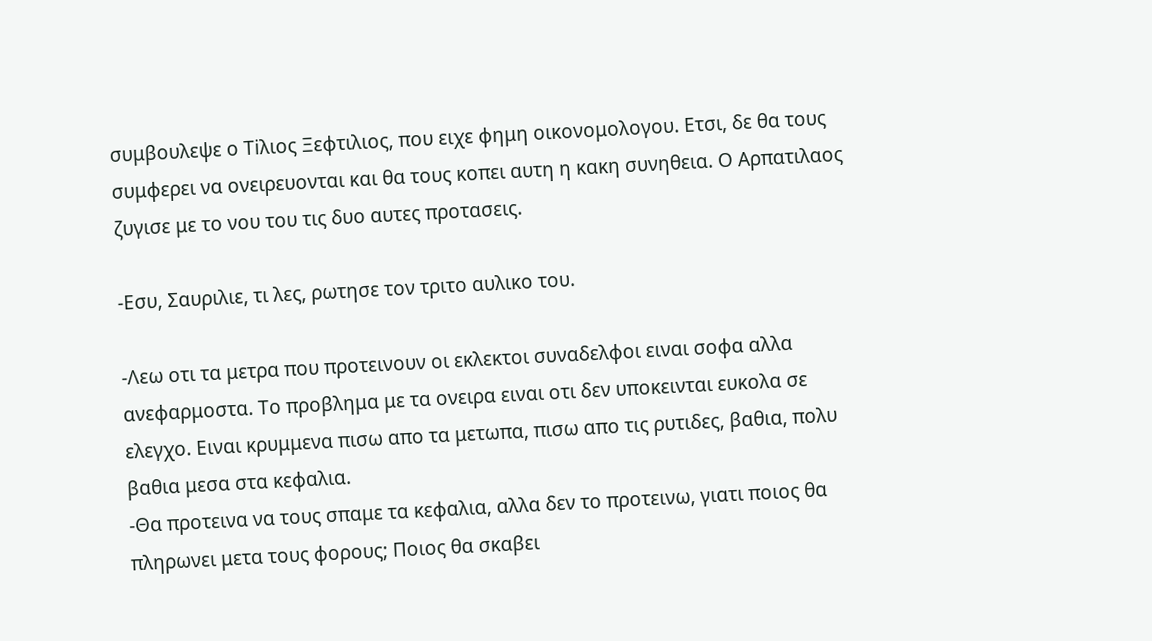συμβουλεψε ο Τiλιος Ξεφτιλιος, που ειχε φημη οικονομολογου. Ετσι, δε θα τους συμφερει να ονειρευονται και θα τους κοπει αυτη η κακη συνηθεια. Ο Αρπατιλαος ζυγισε με το νου του τις δυο αυτες προτασεις.

-Εσυ, Σαυριλιε, τι λες, ρωτησε τον τριτο αυλικο του.

-Λεω οτι τα μετρα που προτεινουν οι εκλεκτοι συναδελφοι ειναι σοφα αλλα ανεφαρμοστα. Το προβλημα με τα ονειρα ειναι οτι δεν υποκεινται ευκολα σε ελεγχο. Ειναι κρυμμενα πισω απο τα μετωπα, πισω απο τις ρυτιδες, βαθια, πολυ βαθια μεσα στα κεφαλια.
-Θα προτεινα να τους σπαμε τα κεφαλια, αλλα δεν το προτεινω, γιατι ποιος θα πληρωνει μετα τους φορους; Ποιος θα σκαβει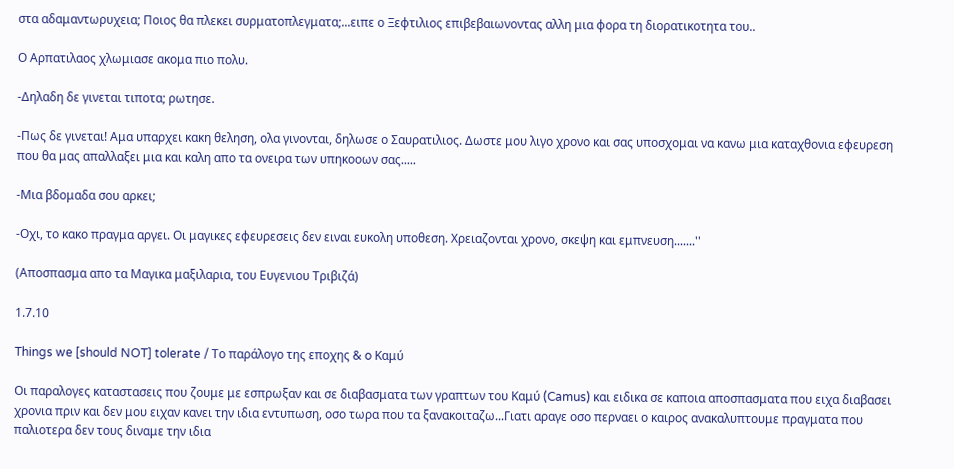στα αδαμαντωρυχεια; Ποιος θα πλεκει συρματοπλεγματα;...ειπε ο Ξεφτιλιος επιβεβαιωνοντας αλλη μια φορα τη διορατικοτητα του..

Ο Αρπατιλαος χλωμιασε ακομα πιο πολυ.

-Δηλαδη δε γινεται τιποτα; ρωτησε.

-Πως δε γινεται! Αμα υπαρχει κακη θεληση, ολα γινονται, δηλωσε ο Σαυρατιλιος. Δωστε μου λιγο χρονο και σας υποσχομαι να κανω μια καταχθονια εφευρεση που θα μας απαλλαξει μια και καλη απο τα ονειρα των υπηκοοων σας.....

-Μια βδομαδα σου αρκει;

-Οχι, το κακο πραγμα αργει. Οι μαγικες εφευρεσεις δεν ειναι ευκολη υποθεση. Χρειαζονται χρονο, σκεψη και εμπνευση.......''

(Αποσπασμα απο τα Μαγικα μαξιλαρια, του Ευγενιου Τριβιζά)

1.7.10

Things we [should NOT] tolerate / Το παράλογο της εποχης & o Καμύ

Οι παραλογες καταστασεις που ζουμε με εσπρωξαν και σε διαβασματα των γραπτων του Kαμύ (Camus) και ειδικα σε καποια αποσπασματα που ειχα διαβασει χρονια πριν και δεν μου ειχαν κανει την ιδια εντυπωση, οσο τωρα που τα ξανακοιταζω...Γιατι αραγε οσο περναει ο καιρος ανακαλυπτουμε πραγματα που παλιοτερα δεν τους διναμε την ιδια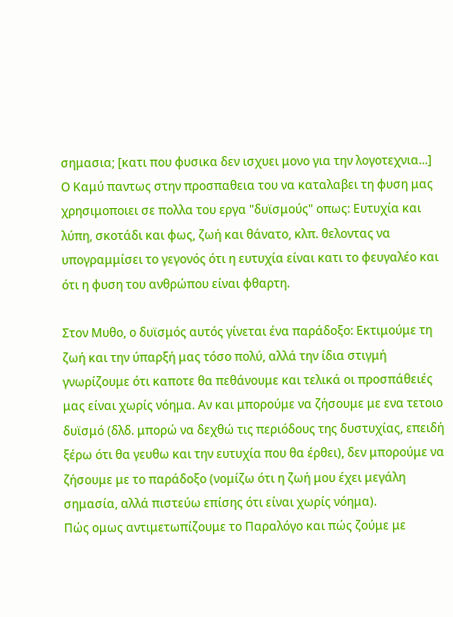σημασια; [κατι που φυσικα δεν ισχυει μονο για την λογοτεχνια...]
Ο Kαμύ παντως στην προσπαθεια του να καταλαβει τη φυση μας χρησιμοποιει σε πολλα του εργα "δυϊσμούς" οπως: Ευτυχία και λύπη, σκοτάδι και φως, ζωή και θάνατο, κλπ. θελοντας να υπογραμμίσει το γεγονός ότι η ευτυχία είναι κατι το φευγαλέο και ότι η φυση του ανθρώπου είναι φθαρτη.

Στον Μυθο, ο δυϊσμός αυτός γίνεται ένα παράδοξο: Εκτιμούμε τη ζωή και την ύπαρξή μας τόσο πολύ, αλλά την ίδια στιγμή γνωρίζουμε ότι καποτε θα πεθάνουμε και τελικά οι προσπάθειές μας είναι χωρίς νόημα. Αν και μπορούμε να ζήσουμε με ενα τετοιο δυϊσμό (δλδ. μπορώ να δεχθώ τις περιόδους της δυστυχίας, επειδή ξέρω ότι θα γευθω και την ευτυχία που θα έρθει), δεν μπορούμε να ζήσουμε με το παράδοξο (νομίζω ότι η ζωή μου έχει μεγάλη σημασία, αλλά πιστεύω επίσης ότι είναι χωρίς νόημα).
Πώς ομως αντιμετωπίζουμε το Παραλόγο και πώς ζούμε με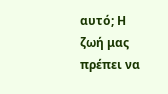αυτό; Η ζωή μας πρέπει να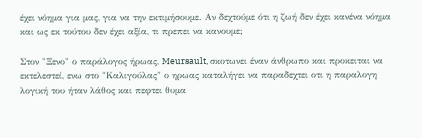έχει νόημα για μας, για να την εκτιμήσουμε. Αν δεχτούμε ότι η ζωή δεν έχει κανένα νόημα και ως εκ τούτου δεν έχει αξία, τι πρεπει να κανουμε;

Στον "Ξενο" ο παράλογος ήρωας, Meursault, σκοτωνει έναν άνθρωπο και προκειται να εκτελεστεί, ενω στο "Καλιγούλας" ο ηρωας καταλήγει να παραδεχτει οτι η παραλογη λογική του ήταν λάθος και πεφτει θυμα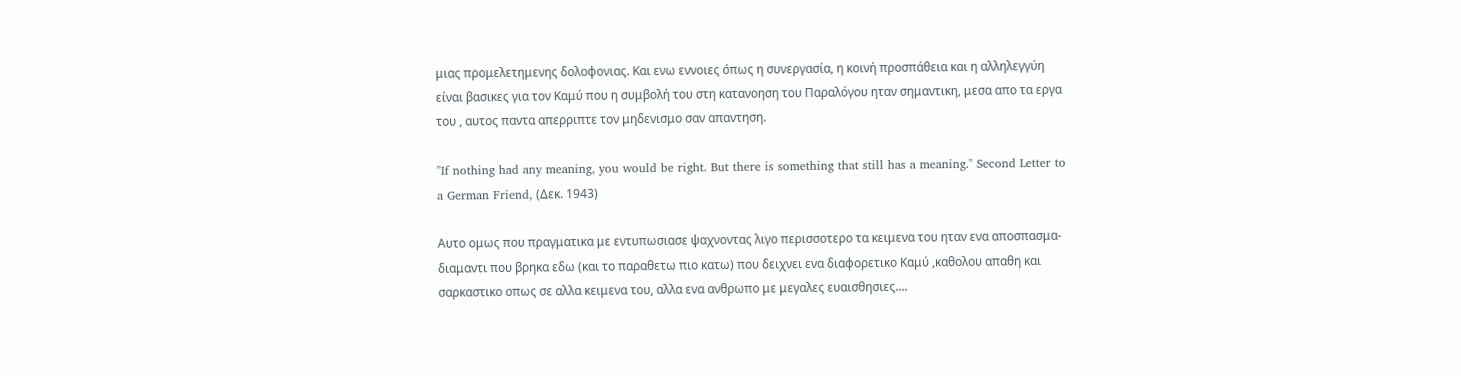μιας προμελετημενης δολοφονιας. Και ενω εννοιες όπως η συνεργασία, η κοινή προσπάθεια και η αλληλεγγύη είναι βασικες για τον Kαμύ που η συμβολή του στη κατανοηση του Παραλόγου ηταν σημαντικη, μεσα απο τα εργα του , αυτος παντα απερριπτε τον μηδενισμο σαν απαντηση.

"If nothing had any meaning, you would be right. But there is something that still has a meaning." Second Letter to a German Friend, (Δεκ. 1943)

Αυτο ομως που πραγματικα με εντυπωσιασε ψαχνοντας λιγο περισσοτερο τα κειμενα του ηταν ενα αποσπασμα-διαμαντι που βρηκα εδω (και το παραθετω πιο κατω) που δειχνει ενα διαφορετικο Kαμύ ,καθολου απαθη και σαρκαστικο οπως σε αλλα κειμενα του, αλλα ενα ανθρωπο με μεγαλες ευαισθησιες....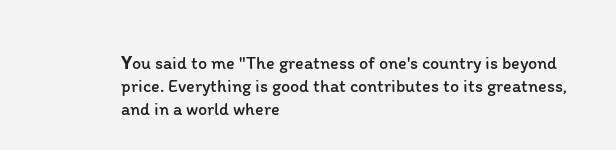Υou said to me "The greatness of one's country is beyond price. Everything is good that contributes to its greatness, and in a world where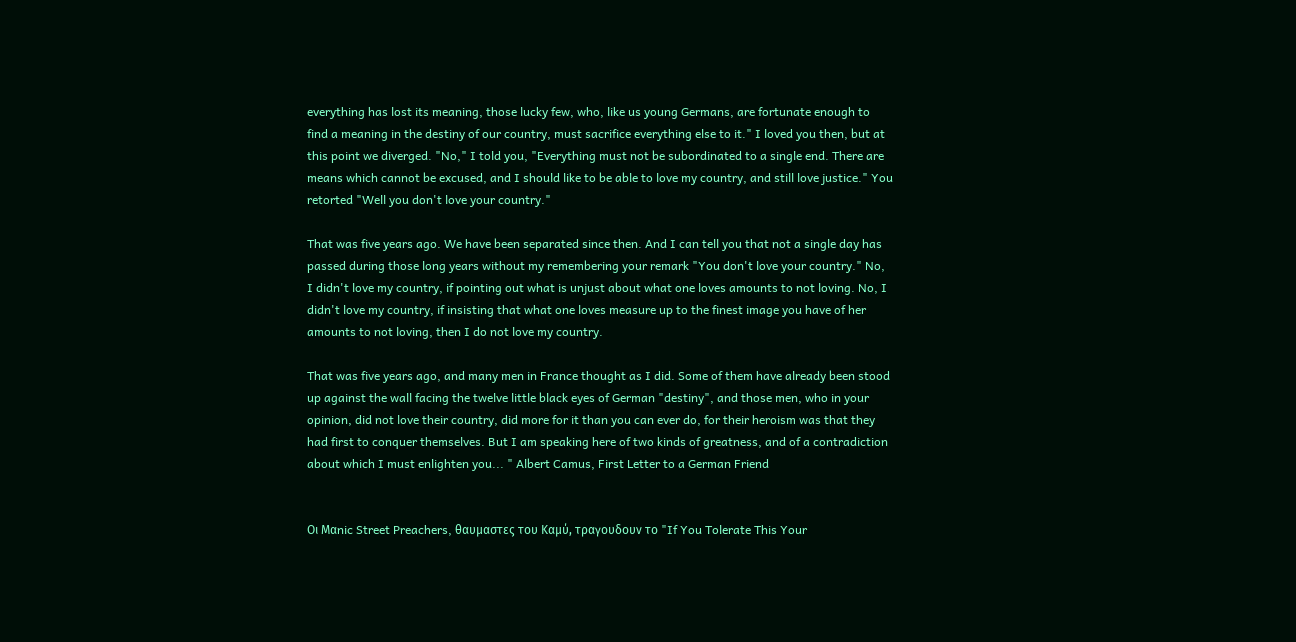everything has lost its meaning, those lucky few, who, like us young Germans, are fortunate enough to find a meaning in the destiny of our country, must sacrifice everything else to it." I loved you then, but at this point we diverged. "No," I told you, "Everything must not be subordinated to a single end. There are means which cannot be excused, and I should like to be able to love my country, and still love justice." You retorted "Well you don't love your country."

That was five years ago. We have been separated since then. And I can tell you that not a single day has passed during those long years without my remembering your remark "You don't love your country." No, I didn't love my country, if pointing out what is unjust about what one loves amounts to not loving. No, I didn't love my country, if insisting that what one loves measure up to the finest image you have of her amounts to not loving, then I do not love my country.

That was five years ago, and many men in France thought as I did. Some of them have already been stood up against the wall facing the twelve little black eyes of German "destiny", and those men, who in your opinion, did not love their country, did more for it than you can ever do, for their heroism was that they had first to conquer themselves. But I am speaking here of two kinds of greatness, and of a contradiction about which I must enlighten you... " Albert Camus, First Letter to a German Friend


Οι Μαnic Street Preachers, θαυμαστες του Kαμύ, τραγουδουν το "If You Tolerate This Your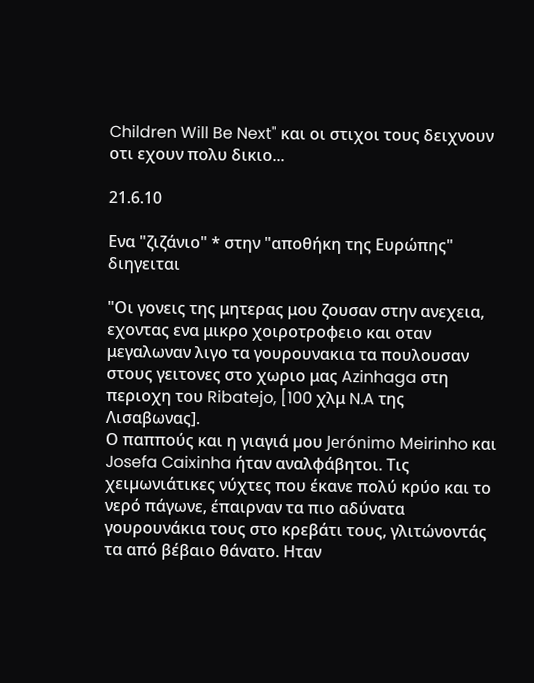Children Will Be Next" και οι στιχοι τους δειχνουν οτι εχουν πολυ δικιο...

21.6.10

Eνα "ζιζάνιο" * στην "αποθήκη της Ευρώπης" διηγειται

"Οι γονεις της μητερας μου ζουσαν στην ανεχεια, εχοντας ενα μικρο χοιροτροφειο και οταν μεγαλωναν λιγο τα γουρουνακια τα πουλουσαν στους γειτονες στο χωριο μας Azinhaga στη περιοχη του Ribatejo, [100 χλμ N.A της Λισαβωνας].
Ο παππούς και η γιαγιά µου Jerónimo Meirinho και Josefa Caixinha ήταν αναλφάβητοι. Τις χειµωνιάτικες νύχτες που έκανε πολύ κρύο και το νερό πάγωνε, έπαιρναν τα πιο αδύνατα γουρουνάκια τους στο κρεβάτι τους, γλιτώνοντάς τα από βέβαιο θάνατο. Ηταν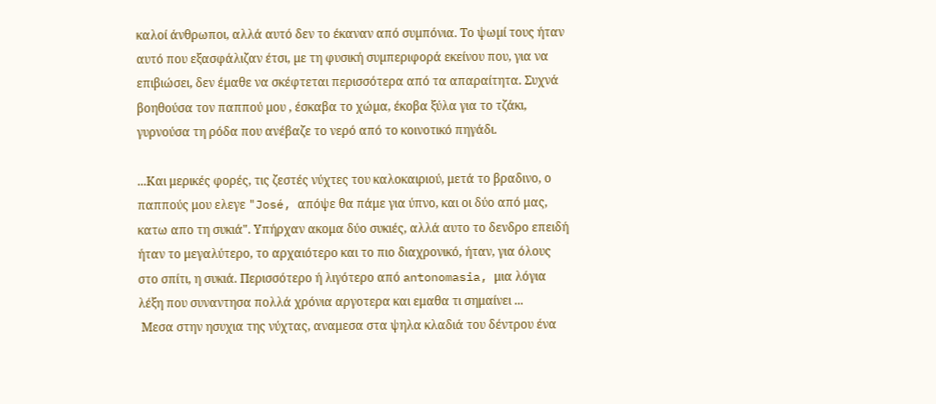καλοί άνθρωποι, αλλά αυτό δεν το έκαναν από συµπόνια. Το ψωµί τους ήταν αυτό που εξασφάλιζαν έτσι, µε τη φυσική συµπεριφορά εκείνου που, για να επιβιώσει, δεν έµαθε να σκέφτεται περισσότερα από τα απαραίτητα. Συχνά βοηθούσα τον παππού µου , έσκαβα το χώµα, έκοβα ξύλα για το τζάκι, γυρνούσα τη ρόδα που ανέβαζε το νερό από το κοινοτικό πηγάδι.

...Και μερικές φορές, τις ζεστές νύχτες του καλοκαιριού, μετά το βραδινο, ο παππούς μου ελεγε "José, απόψε θα πάμε για ύπνο, και οι δύο από μας, κατω απο τη συκιά". Υπήρχαν ακομα δύο συκιές, αλλά αυτο το δενδρο επειδή ήταν το μεγαλύτερο, το αρχαιότερο και το πιο διαχρονικό, ήταν, για όλους στο σπίτι, η συκιά. Περισσότερο ή λιγότερο από antonomasia, μια λόγια λέξη που συναντησα πολλά χρόνια αργοτερα και εμαθα τι σημαίνει ...
 Μεσα στην ησυχια της νύχτας, αναμεσα στα ψηλα κλαδιά του δέντρου ένα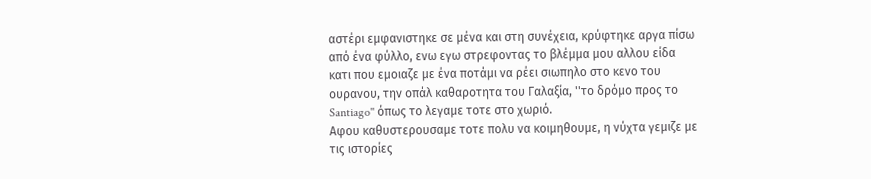αστέρι εμφανιστηκε σε μένα και στη συνέχεια, κρύφτηκε αργα πίσω από ένα φύλλο, ενω εγω στρεφοντας το βλέμμα μου αλλου είδα κατι που εμοιαζε με ένα ποτάμι να ρέει σιωπηλο στο κενο του ουρανου, την οπάλ καθαροτητα του Γαλαξία, ''το δρόμο προς το Santiago'' όπως το λεγαμε τοτε στο χωριό.
Αφου καθυστερουσαμε τοτε πολυ να κοιμηθουμε, η νύχτα γεμιζε με τις ιστορίες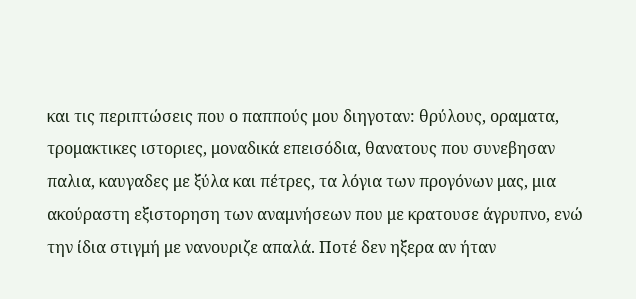και τις περιπτώσεις που ο παππούς μου διηγοταν: θρύλους, οραματα, τρομακτικες ιστοριες, μοναδικά επεισόδια, θανατους που συνεβησαν παλια, καυγαδες με ξύλα και πέτρες, τα λόγια των προγόνων μας, μια ακούραστη εξιστορηση των αναμνήσεων που με κρατουσε άγρυπνο, ενώ την ίδια στιγμή με νανουριζε απαλά. Ποτέ δεν ηξερα αν ήταν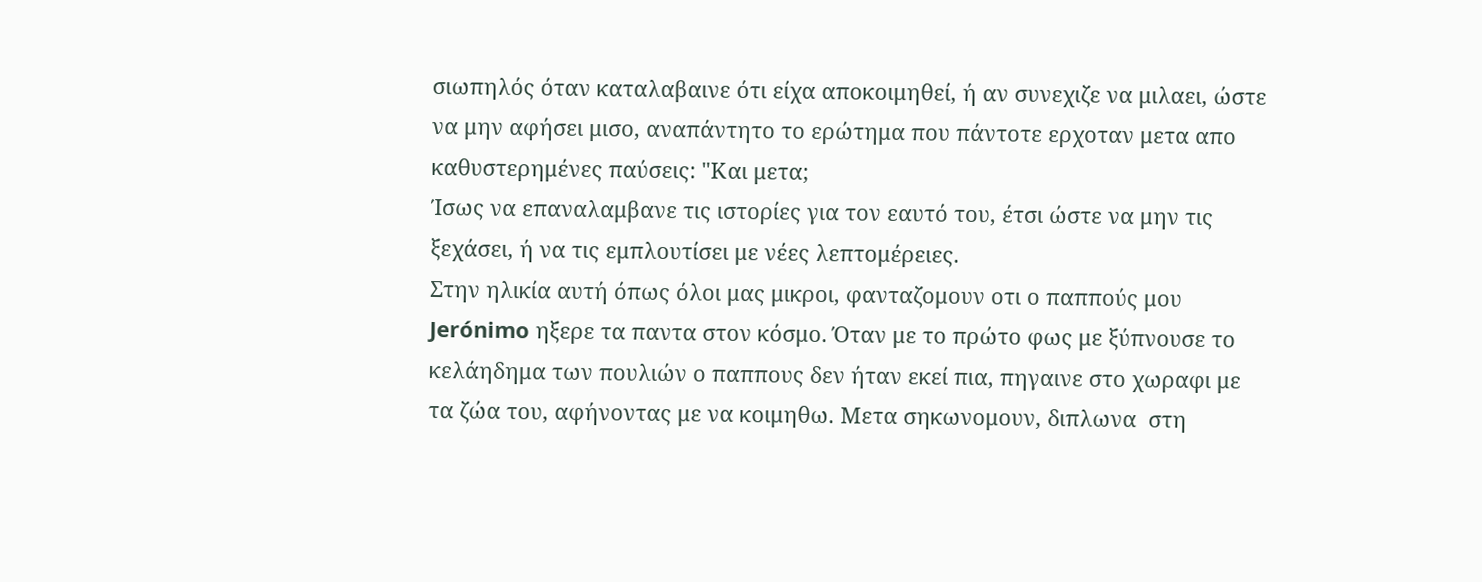σιωπηλός όταν καταλαβαινε ότι είχα αποκοιμηθεί, ή αν συνεχιζε να μιλαει, ώστε να μην αφήσει μισο, αναπάντητο το ερώτημα που πάντοτε ερχοταν μετα απο καθυστερημένες παύσεις: "Και μετα;
Ίσως να επαναλαμβανε τις ιστορίες για τον εαυτό του, έτσι ώστε να μην τις ξεχάσει, ή να τις εμπλουτίσει με νέες λεπτομέρειες.
Στην ηλικία αυτή όπως όλοι μας μικροι, φανταζομουν οτι ο παππούς μου Jerónimo ηξερε τα παντα στον κόσμο. Όταν με το πρώτο φως με ξύπνουσε το κελάηδημα των πουλιών ο παππους δεν ήταν εκεί πια, πηγαινε στο χωραφι με τα ζώα του, αφήνοντας με να κοιμηθω. Μετα σηκωνομουν, διπλωνα  στη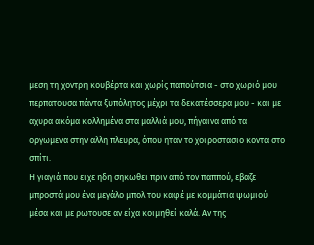μεση τη χοντρη κουβέρτα και χωρίς παπούτσια - στο χωριό μου περπατουσα πάντα ξυπόλητος μέχρι τα δεκατέσσερα μου - και με αχυρα ακόμα κολλημένα στα μαλλιά μου, πήγαινα από τα οργωμενα στην αλλη πλευρα, όπου ηταν το χοιροστασιο κοντα στο σπίτι.
Η γιαγιά που ειχε ηδη σηκωθει πριν από τον παππού, εβαζε μπροστά μου ένα μεγάλο μπολ του καφέ με κομμάτια ψωμιού μέσα και με ρωτουσε αν είχα κοιμηθεί καλά. Αν της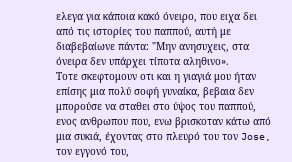ελεγα για κάποια κακό όνειρο, που ειχα δει από τις ιστορίες του παππού, αυτή με διαβεβαίωνε πάντα: "Μην ανησυχεις, στα όνειρα δεν υπάρχει τίποτα αληθινο».
Τοτε σκεφτομουν οτι και η γιαγιά μου ήταν επίσης μια πολύ σοφή γυναίκα, βεβαια δεν μπορούσε να σταθει στο ύψος του παππού, ενος ανθρωπου που, ενω βρισκοταν κάτω από μια συκιά, έχοντας στο πλευρό του τον Jose, τον εγγονό του,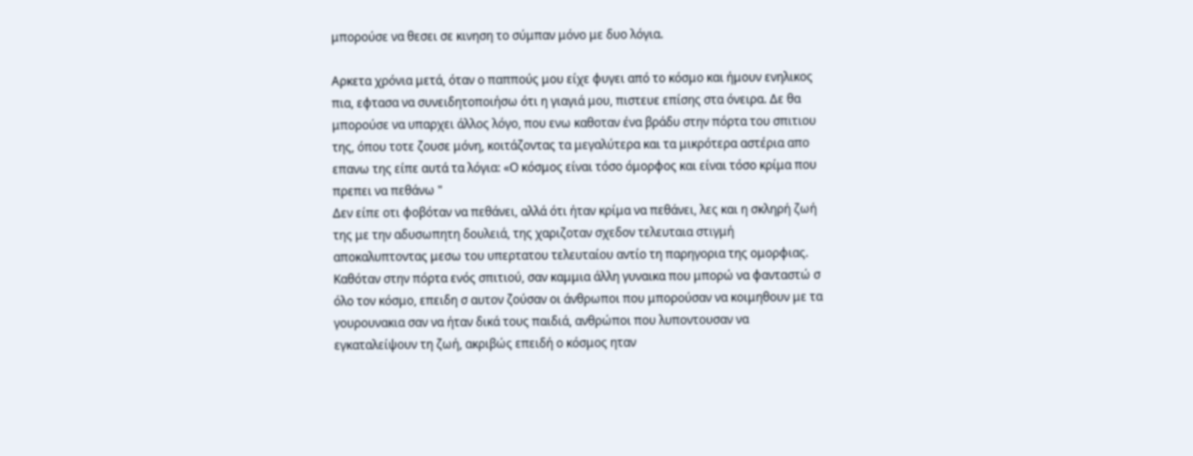μπορούσε να θεσει σε κινηση το σύμπαν μόνο με δυο λόγια.

Αρκετα χρόνια μετά, όταν ο παππούς μου είχε φυγει από το κόσμο και ήμουν ενηλικος πια, εφτασα να συνειδητοποιήσω ότι η γιαγιά μου, πιστευε επίσης στα όνειρα. Δε θα μπορούσε να υπαρχει άλλος λόγο, που ενω καθοταν ένα βράδυ στην πόρτα του σπιτιου της, όπου τοτε ζουσε μόνη, κοιτάζοντας τα μεγαλύτερα και τα μικρότερα αστέρια απο επανω της είπε αυτά τα λόγια: «Ο κόσμος είναι τόσο όμορφος και είναι τόσο κρίμα που πρεπει να πεθάνω "
Δεν είπε οτι φοβόταν να πεθάνει, αλλά ότι ήταν κρίμα να πεθάνει, λες και η σκληρή ζωή της με την αδυσωπητη δουλειά, της χαριζοταν σχεδον τελευταια στιγμή αποκαλυπτοντας μεσω του υπερτατου τελευταίου αντίο τη παρηγορια της ομορφιας.
Καθόταν στην πόρτα ενός σπιτιού, σαν καμμια άλλη γυναικα που μπορώ να φανταστώ σ όλο τον κόσμο, επειδη σ αυτον ζούσαν οι άνθρωποι που μπορούσαν να κοιμηθουν με τα γουρουνακια σαν να ήταν δικά τους παιδιά, ανθρώποι που λυποντουσαν να εγκαταλείψουν τη ζωή, ακριβώς επειδή ο κόσμος ηταν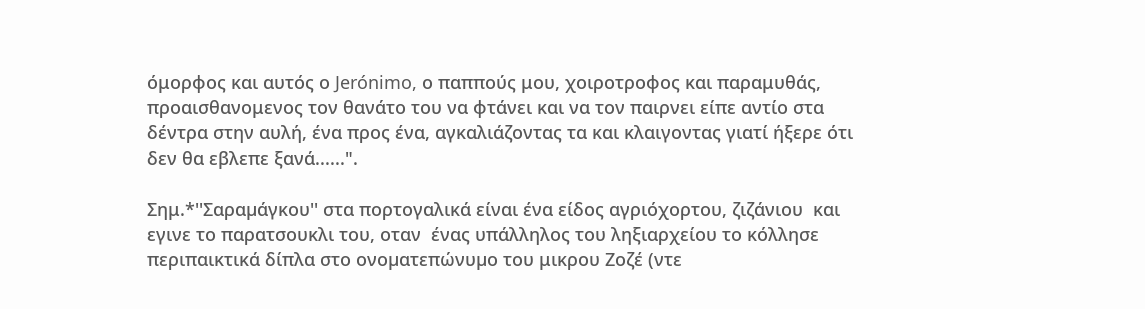όμορφος και αυτός ο Jerónimo, ο παππούς μου, χοιροτροφος και παραμυθάς, προαισθανομενος τον θανάτο του να φτάνει και να τον παιρνει είπε αντίο στα δέντρα στην αυλή, ένα προς ένα, αγκαλιάζοντας τα και κλαιγοντας γιατί ήξερε ότι δεν θα εβλεπε ξανά......".

Σημ.*''Σαραµάγκου'' στα πορτογαλικά είναι ένα είδος αγριόχορτου, ζιζάνιου  και εγινε το παρατσουκλι του, οταν  ένας υπάλληλος του ληξιαρχείου το κόλλησε περιπαικτικά δίπλα στο ονοµατεπώνυµο του μικρου Ζοζέ (ντε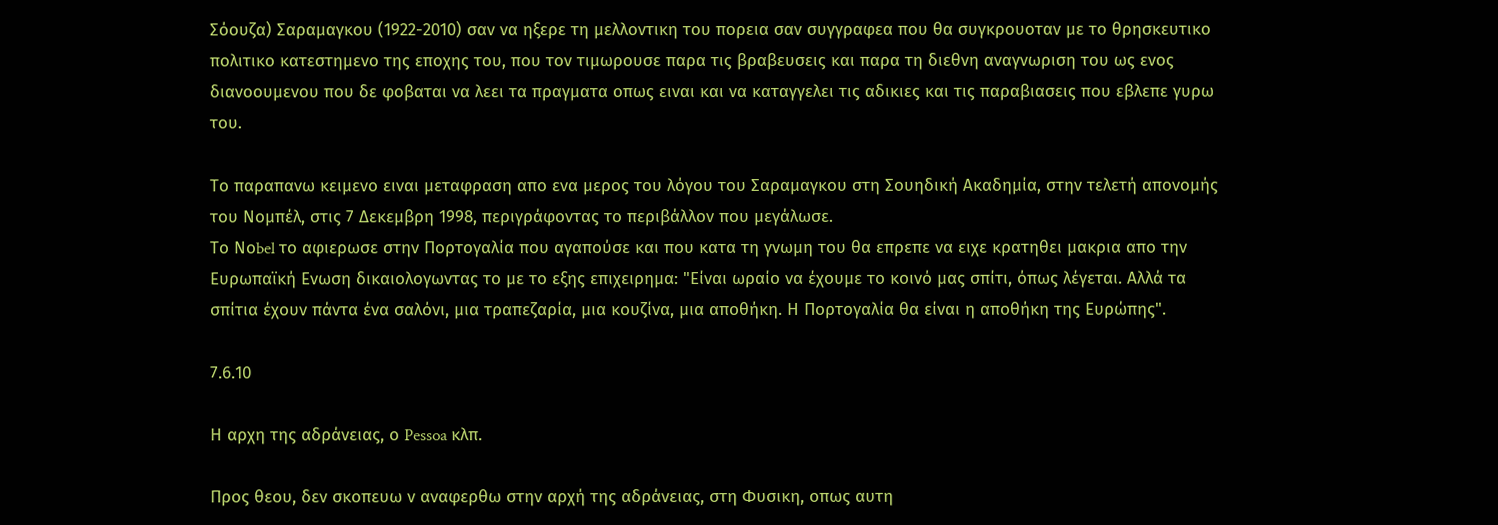Σόουζα) Σαραμαγκου (1922-2010) σαν να ηξερε τη μελλοντικη του πορεια σαν συγγραφεα που θα συγκρουοταν με το θρησκευτικο πολιτικο κατεστημενο της εποχης του, που τον τιμωρουσε παρα τις βραβευσεις και παρα τη διεθνη αναγνωριση του ως ενος διανοουμενου που δε φοβαται να λεει τα πραγματα οπως ειναι και να καταγγελει τις αδικιες και τις παραβιασεις που εβλεπε γυρω του.

Το παραπανω κειμενο ειναι μεταφραση απο ενα μερος του λόγου του Σαραμαγκου στη Σουηδική Ακαδηµία, στην τελετή απονοµής του Νοµπέλ, στις 7 Δεκεμβρη 1998, περιγράφοντας το περιβάλλον που µεγάλωσε.
Το Νοbel το αφιερωσε στην Πορτογαλία που αγαπούσε και που κατα τη γνωμη του θα επρεπε να ειχε κρατηθει μακρια απο την Ευρωπαϊκή Ενωση δικαιολογωντας το με το εξης επιχειρημα: "Είναι ωραίο να έχουµε το κοινό µας σπίτι, όπως λέγεται. Αλλά τα σπίτια έχουν πάντα ένα σαλόνι, µια τραπεζαρία, µια κουζίνα, µια αποθήκη. Η Πορτογαλία θα είναι η αποθήκη της Ευρώπης".

7.6.10

Η αρχη της αδράνειας, ο Pessoa κλπ.

Προς θεου, δεν σκοπευω ν αναφερθω στην αρχή της αδράνειας, στη Φυσικη, οπως αυτη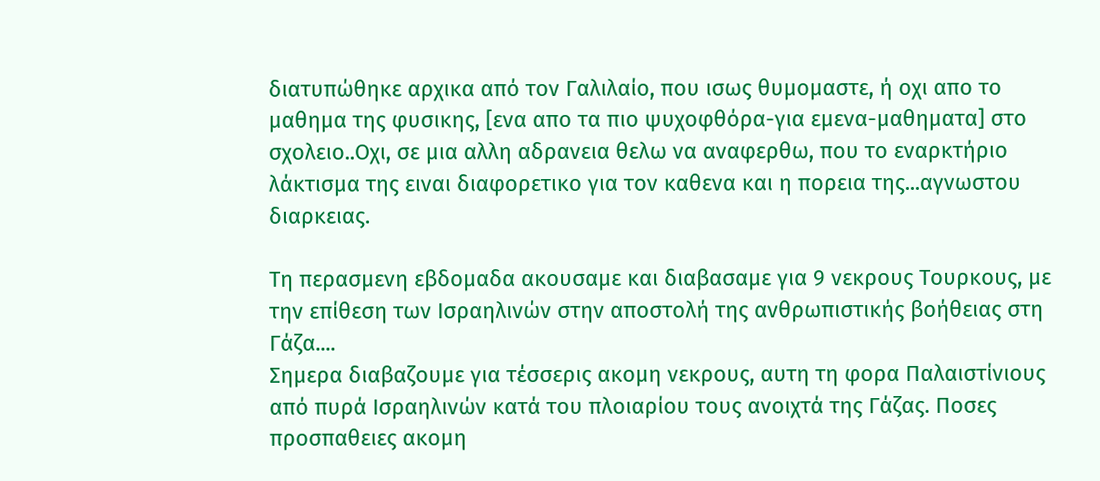διατυπώθηκε αρχικα από τον Γαλιλαίο, που ισως θυμομαστε, ή οχι απο το μαθημα της φυσικης, [ενα απο τα πιο ψυχοφθόρα-για εμενα-μαθηματα] στο σχολειο..Οχι, σε μια αλλη αδρανεια θελω να αναφερθω, που το εναρκτήριο λάκτισμα της ειναι διαφορετικο για τον καθενα και η πορεια της...αγνωστου διαρκειας.

Τη περασμενη εβδομαδα ακουσαμε και διαβασαμε για 9 νεκρους Τουρκους, με την επίθεση των Ισραηλινών στην αποστολή της ανθρωπιστικής βοήθειας στη Γάζα....
Σημερα διαβαζουμε για τέσσερις ακομη νεκρους, αυτη τη φορα Παλαιστίνιους από πυρά Ισραηλινών κατά του πλοιαρίου τους ανοιχτά της Γάζας. Ποσες προσπαθειες ακομη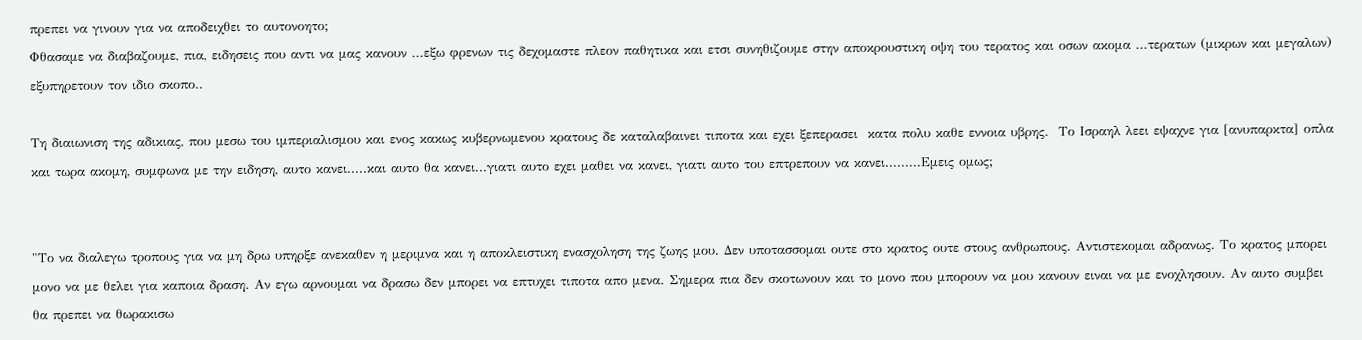πρεπει να γινουν για να αποδειχθει το αυτονοητο;
Φθασαμε να διαβαζουμε, πια, ειδησεις που αντι να μας κανουν ...εξω φρενων τις δεχομαστε πλεον παθητικα και ετσι συνηθιζουμε στην αποκρουστικη οψη του τερατος και οσων ακομα ...τερατων (μικρων και μεγαλων) εξυπηρετουν τον ιδιο σκοπο..

Tη διαιωνιση της αδικιας, που μεσω του ιμπεριαλισμου και ενος κακως κυβερνωμενου κρατους δε καταλαβαινει τιποτα και εχει ξεπερασει  κατα πολυ καθε εννοια υβρης.  Το Ισραηλ λεει εψαχνε για [ανυπαρκτα] οπλα και τωρα ακομη, συμφωνα με την ειδηση, αυτο κανει.....και αυτο θα κανει...γιατι αυτο εχει μαθει να κανει, γιατι αυτο του επτρεπουν να κανει.........Εμεις ομως;


"Το να διαλεγω τροπους για να μη δρω υπηρξε ανεκαθεν η μεριμνα και η αποκλειστικη ενασχοληση της ζωης μου. Δεν υποτασσομαι ουτε στο κρατος ουτε στους ανθρωπους. Αντιστεκομαι αδρανως. Το κρατος μπορει μονο να με θελει για καποια δραση. Αν εγω αρνουμαι να δρασω δεν μπορει να επτυχει τιποτα απο μενα. Σημερα πια δεν σκοτωνουν και το μονο που μπορουν να μου κανουν ειναι να με ενοχλησουν. Αν αυτο συμβει θα πρεπει να θωρακισω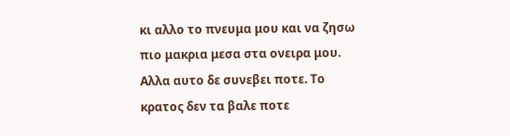κι αλλο το πνευμα μου και να ζησω πιο μακρια μεσα στα ονειρα μου. Αλλα αυτο δε συνεβει ποτε. Το κρατος δεν τα βαλε ποτε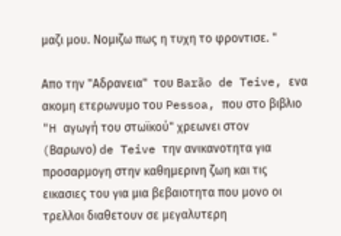μαζι μου. Νομιζω πως η τυχη το φροντισε. "

Απο την "Αδρανεια"  του Barão de Teive, ενα ακομη ετερωνυμο του Pessoa, που στο βιβλιο "H αγωγή του στωϊκού" χρεωνει στον  (Bαρωνο) de Teive την ανικανοτητα για προσαρμογη στην καθημερινη ζωη και τις εικασιες του για μια βεβαιοτητα που μονο οι τρελλοι διαθετουν σε μεγαλυτερη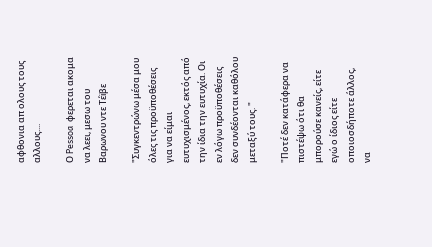αφθονια απ ολους τους αλλους....

Ο Pessoa  φερεται ακομα να λεει, μεσω του Βαρωνου ντε Τέïβε

"Συγκεντρώνω μέσα μου όλες τις προϋποθέσεις για να είμαι ευτυχισμένος, εκτός από την ίδια την ευτυχία. Οι εν λόγω προϋποθέσεις δεν συνδέονται καθόλου μεταξύ τους. "

"Ποτέ δεν κατάφερα να πιστέψω ότι θα μπορούσε κανείς, είτε εγώ ο ίδιος είτε οποιοσδήποτε άλλος, να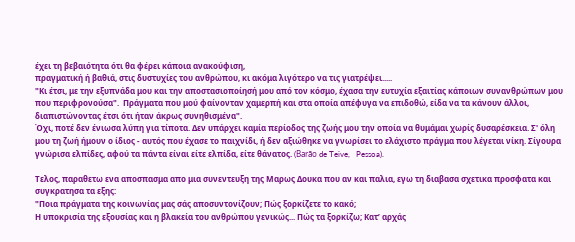έχει τη βεβαιότητα ότι θα φέρει κάποια ανακούφιση,
πραγματική ή βαθιά, στις δυστυχίες του ανθρώπου, κι ακόμα λιγότερο να τις γιατρέψει.....
"Κι έτσι, με την εξυπνάδα μου και την αποστασιοποίησή μου από τον κόσμο, έχασα την ευτυχία εξαιτίας κάποιων συνανθρώπων μου που περιφρονούσα".  Πράγματα που μού φαίνονταν χαμερπή και στα οποία απέφυγα να επιδοθώ, είδα να τα κάνουν άλλοι, διαπιστώνοντας έτσι ότι ήταν άκρως συνηθισμένα".
Όχι, ποτέ δεν ένιωσα λύπη για τίποτα. Δεν υπάρχει καμία περίοδος της ζωής μου την οποία να θυμάμαι χωρίς δυσαρέσκεια. Σ' όλη μου τη ζωή ήμουν ο ίδιος - αυτός που έχασε το παιχνίδι, ή δεν αξιώθηκε να γνωρίσει το ελάχιστο πράγμα που λέγεται νίκη. Σίγουρα γνώρισα ελπίδες, αφού τα πάντα είναι είτε ελπίδα, είτε θάνατος. (Barão de Teive,   Pessoa).

Τελος, παραθετω ενα αποσπασμα απο μια συνεντευξη της Μαρως Δουκα που αν και παλια, εγω τη διαβασα σχετικα προσφατα και συγκρατησα τα εξης:
"Ποια πράγματα της κοινωνίας μας σάς αποσυντονίζουν; Πώς ξορκίζετε το κακό;
Η υποκρισία της εξουσίας και η βλακεία του ανθρώπου γενικώς... Πώς τα ξορκίζω; Κατ’ αρχάς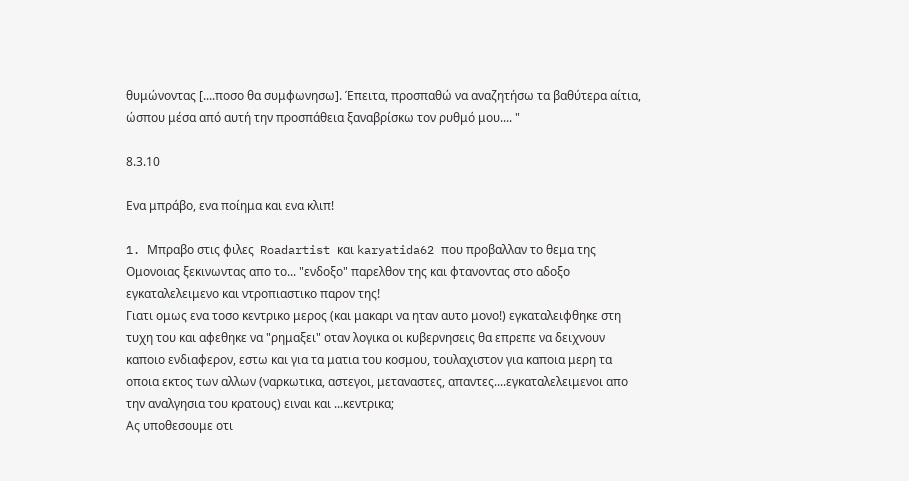θυμώνοντας [....ποσο θα συμφωνησω]. Έπειτα, προσπαθώ να αναζητήσω τα βαθύτερα αίτια, ώσπου μέσα από αυτή την προσπάθεια ξαναβρίσκω τον ρυθμό μου.... "

8.3.10

Ενα μπράβο, ενα ποίημα και ενα κλιπ!

1. Mπραβο στις φιλες  Roadartist και karyatida62 που προβαλλαν το θεμα της Ομονοιας ξεκινωντας απο το... "ενδοξο" παρελθον της και φτανοντας στο αδοξο εγκαταλελειμενο και ντροπιαστικο παρον της!
Γιατι ομως ενα τοσο κεντρικο μερος (και μακαρι να ηταν αυτο μονο!) εγκαταλειφθηκε στη τυχη του και αφεθηκε να "ρημαξει" οταν λογικα οι κυβερνησεις θα επρεπε να δειχνουν καποιο ενδιαφερον, εστω και για τα ματια του κοσμου, τουλαχιστον για καποια μερη τα οποια εκτος των αλλων (ναρκωτικα, αστεγοι, μεταναστες, απαντες....εγκαταλελειμενοι απο την αναλγησια του κρατους) ειναι και ...κεντρικα;
Ας υποθεσουμε οτι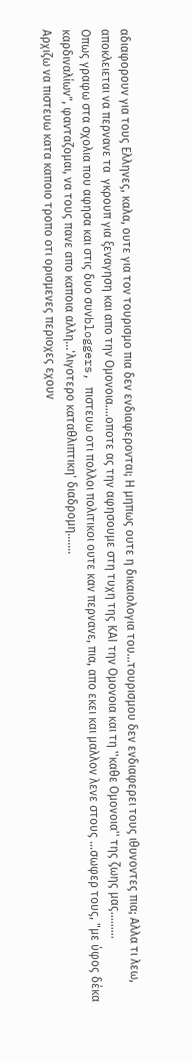αδιαφορουν για τους Ελληνες, καλα, ουτε για τον τουρισμο πια δεν ενδιαφερονται; Η μηπως ουτε η δικαιολογια του...τουρισμου δεν ενδιαφερει τους ιθυνοντες πια; Αλλα τι λεω, αποκλειεται να περνανε τα  γκρουπ για ξεναγηση και απο την Ομονοια....οποτε ας την αφησουμε στη τυχη της ΚΑΙ την Ομονοια και τη ''καθε Ομονοια'' της ζωης μας.........
Οπως γραφω στα σχολια που αφησα και στις δυο συνbloggers, πιστευω οτι πολλοι πολιτικοι ουτε καν περνανε, πια, απο εκει και μαλλον λενε στους ...σωφερ τους, "με ύφος δέκα καρδιναλίων", φανταζομαι, να τους πανε απο καποια αλλη...'λιγοτερο καταθλιπτικη' διαδρομη.......
Αρχιζω να πιστευω κατα καποιο τροπο οτι ορισμενες περιοχες εχουν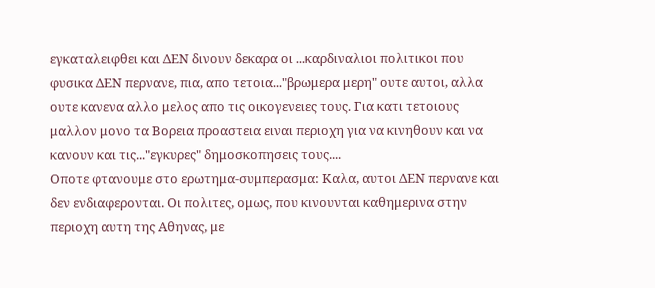εγκαταλειφθει και ΔΕΝ δινουν δεκαρα οι ...καρδιναλιοι πολιτικοι που φυσικα ΔΕΝ περνανε, πια, απο τετοια..."βρωμερα μερη" ουτε αυτοι, αλλα ουτε κανενα αλλο μελος απο τις οικογενειες τους. Για κατι τετοιους μαλλον μονο τα Βορεια προαστεια ειναι περιοχη για να κινηθουν και να κανουν και τις..."εγκυρες" δημοσκοπησεις τους....
Οποτε φτανουμε στο ερωτημα-συμπερασμα: Καλα, αυτοι ΔΕΝ περνανε και δεν ενδιαφερονται. Οι πολιτες, ομως, που κινουνται καθημερινα στην περιοχη αυτη της Αθηνας, με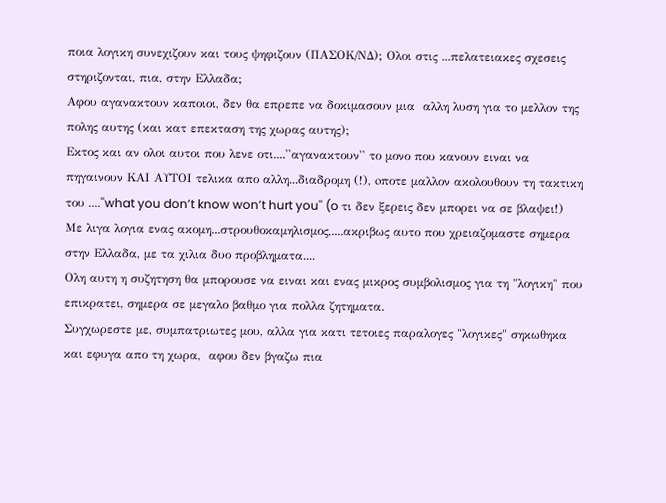ποια λογικη συνεχιζουν και τους ψηφιζουν (ΠΑΣΟΚ/ΝΔ); Ολοι στις ...πελατειακες σχεσεις στηριζονται, πια, στην Ελλαδα;
Αφου αγανακτουν καποιοι, δεν θα επρεπε να δοκιμασουν μια  αλλη λυση για το μελλον της πολης αυτης (και κατ επεκταση της χωρας αυτης);
Εκτος και αν ολοι αυτοι που λενε οτι....''αγανακτουν'' το μονο που κανουν ειναι να πηγαινουν ΚΑΙ ΑΥΤΟΙ τελικα απο αλλη...διαδρομη (!), oποτε μαλλον ακολουθουν τη τακτικη του ....''what you don’t know won’t hurt you'' (o τι δεν ξερεις δεν μπορει να σε βλαψει!)
Mε λιγα λογια ενας ακομη...στρουθοκαμηλισμος,....ακριβως αυτο που χρειαζομαστε σημερα στην Ελλαδα, με τα χιλια δυο προβληματα....
Ολη αυτη η συζητηση θα μπορουσε να ειναι και ενας μικρος συμβολισμος για τη "λογικη" που επικρατει, σημερα σε μεγαλο βαθμο για πολλα ζητηματα.
Συγχωρεστε με, συμπατριωτες μου, αλλα για κατι τετοιες παραλογες "λογικες" σηκωθηκα και εφυγα απο τη χωρα,  αφου δεν βγαζω πια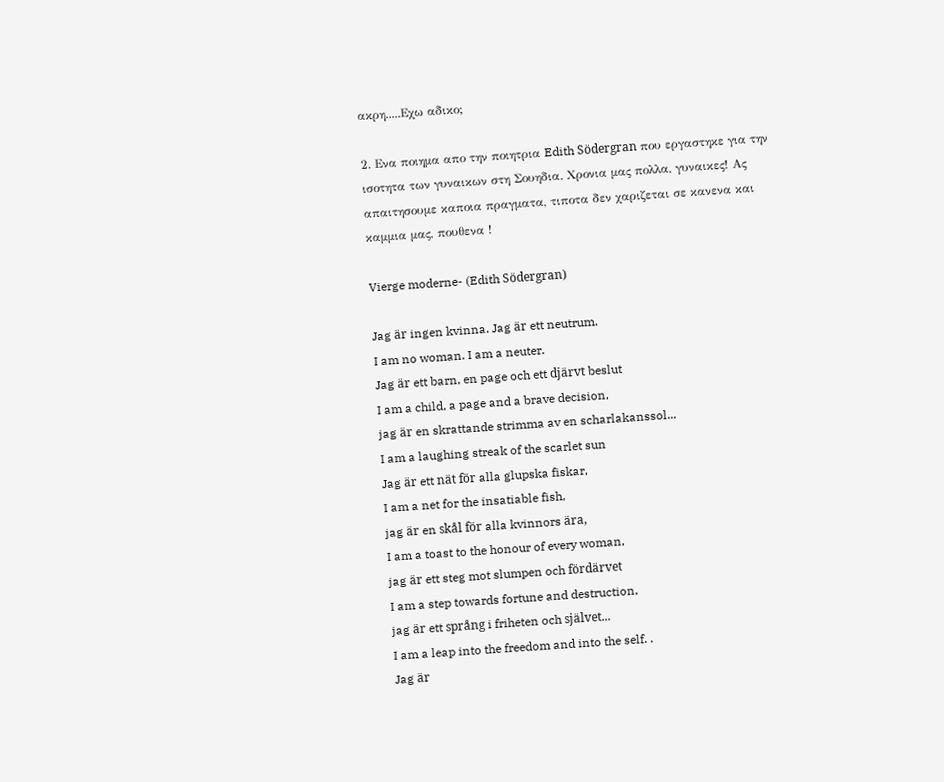ακρη.....Εχω αδικο;

2. Ενα ποιημα απο την ποιητρια Edith Södergran που εργαστηκε για την ισοτητα των γυναικων στη Σουηδια. Χρονια μας πολλα, γυναικες! Ας απαιτησουμε καποια πραγματα, τιποτα δεν χαριζεται σε κανενα και καμμια μας, πουθενα !

Vierge moderne- (Edith Södergran)

Jag är ingen kvinna. Jag är ett neutrum.
I am no woman. I am a neuter.
Jag är ett barn, en page och ett djärvt beslut
I am a child, a page and a brave decision,
jag är en skrattande strimma av en scharlakanssol...
I am a laughing streak of the scarlet sun
Jag är ett nät för alla glupska fiskar,
I am a net for the insatiable fish,
jag är en skål för alla kvinnors ära,
I am a toast to the honour of every woman,
jag är ett steg mot slumpen och fördärvet
I am a step towards fortune and destruction,
jag är ett språng i friheten och självet...
I am a leap into the freedom and into the self. .
Jag är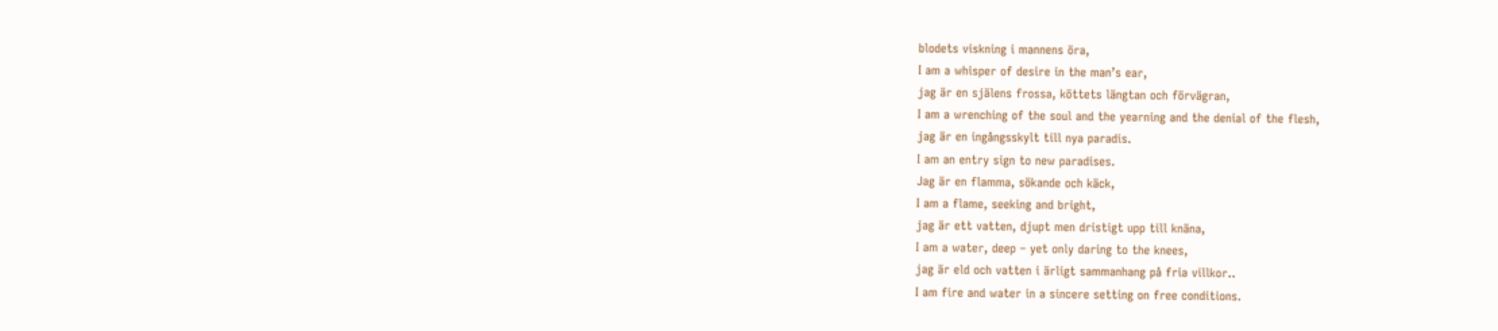blodets viskning i mannens öra,
I am a whisper of desire in the man’s ear,
jag är en själens frossa, köttets längtan och förvägran,
I am a wrenching of the soul and the yearning and the denial of the flesh,
jag är en ingångsskylt till nya paradis.
I am an entry sign to new paradises.
Jag är en flamma, sökande och käck,
I am a flame, seeking and bright,
jag är ett vatten, djupt men dristigt upp till knäna,
I am a water, deep – yet only daring to the knees,
jag är eld och vatten i ärligt sammanhang på fria villkor..
I am fire and water in a sincere setting on free conditions.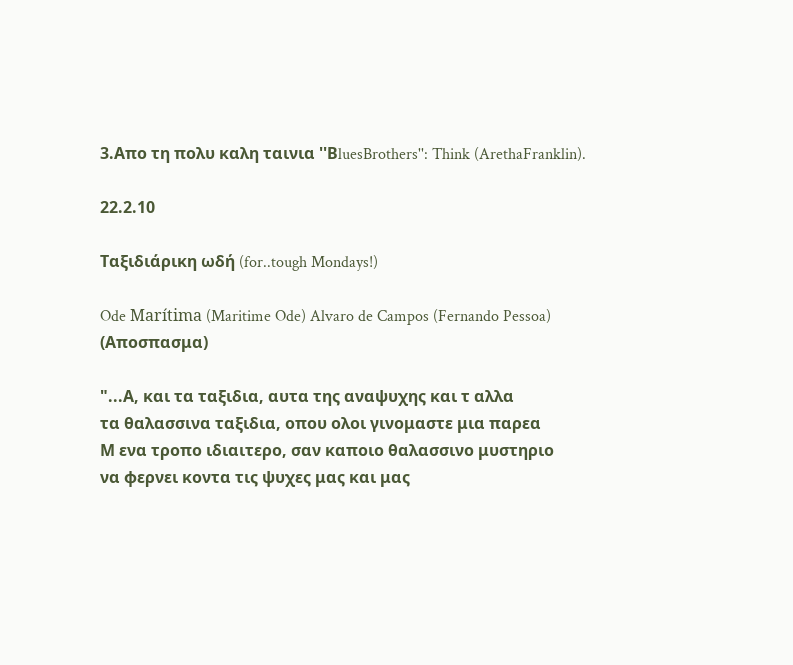3.Απο τη πολυ καλη ταινια ''ΒluesBrothers'': Think (ArethaFranklin).

22.2.10

Ταξιδιάρικη ωδή (for..tough Mondays!)

Ode Marítima (Maritime Ode) Alvaro de Campos (Fernando Pessoa)
(Αποσπασμα)

"...Α, και τα ταξιδια, αυτα της αναψυχης και τ αλλα
τα θαλασσινα ταξιδια, οπου ολοι γινομαστε μια παρεα
Μ ενα τροπο ιδιαιτερο, σαν καποιο θαλασσινο μυστηριο
να φερνει κοντα τις ψυχες μας και μας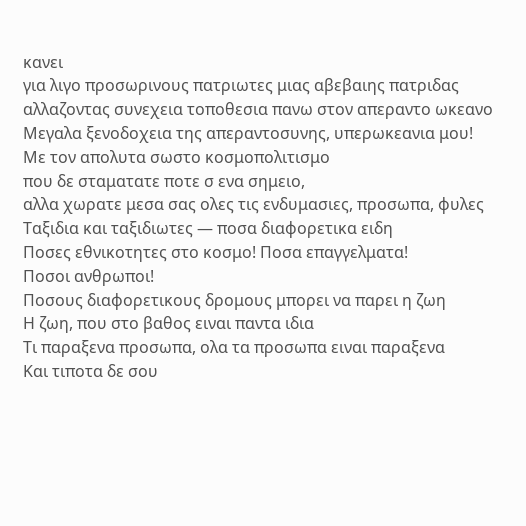κανει
για λιγο προσωρινους πατριωτες μιας αβεβαιης πατριδας
αλλαζοντας συνεχεια τοποθεσια πανω στον απεραντο ωκεανο
Μεγαλα ξενοδοχεια της απεραντοσυνης, υπερωκεανια μου!
Με τον απολυτα σωστο κοσμοπολιτισμο
που δε σταματατε ποτε σ ενα σημειο,
αλλα χωρατε μεσα σας ολες τις ενδυμασιες, προσωπα, φυλες
Tαξιδια και ταξιδιωτες — ποσα διαφορετικα ειδη
Ποσες εθνικοτητες στο κοσμο! Ποσα επαγγελματα!
Ποσοι ανθρωποι!
Ποσους διαφορετικους δρομους μπορει να παρει η ζωη
Η ζωη, που στο βαθος ειναι παντα ιδια
Τι παραξενα προσωπα, ολα τα προσωπα ειναι παραξενα
Και τιποτα δε σου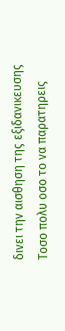δινει την αισθηση της εξιδανικευσης
Τοσο πολυ οσο το να παρατηρεις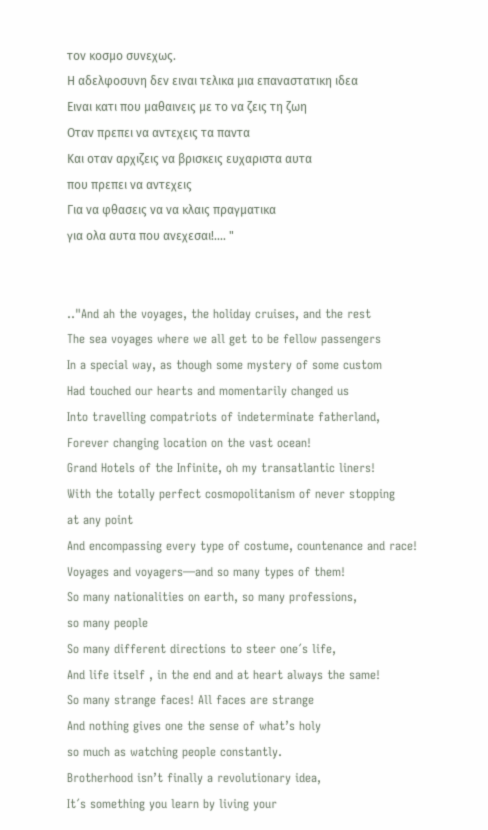τον κοσμο συνεχως.
Η αδελφοσυνη δεν ειναι τελικα μια επαναστατικη ιδεα
Ειναι κατι που μαθαινεις με το να ζεις τη ζωη
Οταν πρεπει να αντεχεις τα παντα
Και οταν αρχιζεις να βρισκεις ευχαριστα αυτα
που πρεπει να αντεχεις
Για να φθασεις να να κλαις πραγματικα
για ολα αυτα που ανεχεσαι!.... "


.."And ah the voyages, the holiday cruises, and the rest
The sea voyages where we all get to be fellow passengers
In a special way, as though some mystery of some custom
Had touched our hearts and momentarily changed us
Into travelling compatriots of indeterminate fatherland,
Forever changing location on the vast ocean!
Grand Hotels of the Infinite, oh my transatlantic liners!
With the totally perfect cosmopolitanism of never stopping
at any point
And encompassing every type of costume, countenance and race!
Voyages and voyagers—and so many types of them!
So many nationalities on earth, so many professions,
so many people
So many different directions to steer one´s life,
And life itself , in the end and at heart always the same!
So many strange faces! All faces are strange
And nothing gives one the sense of what’s holy
so much as watching people constantly.
Brotherhood isn’t finally a revolutionary idea,
It´s something you learn by living your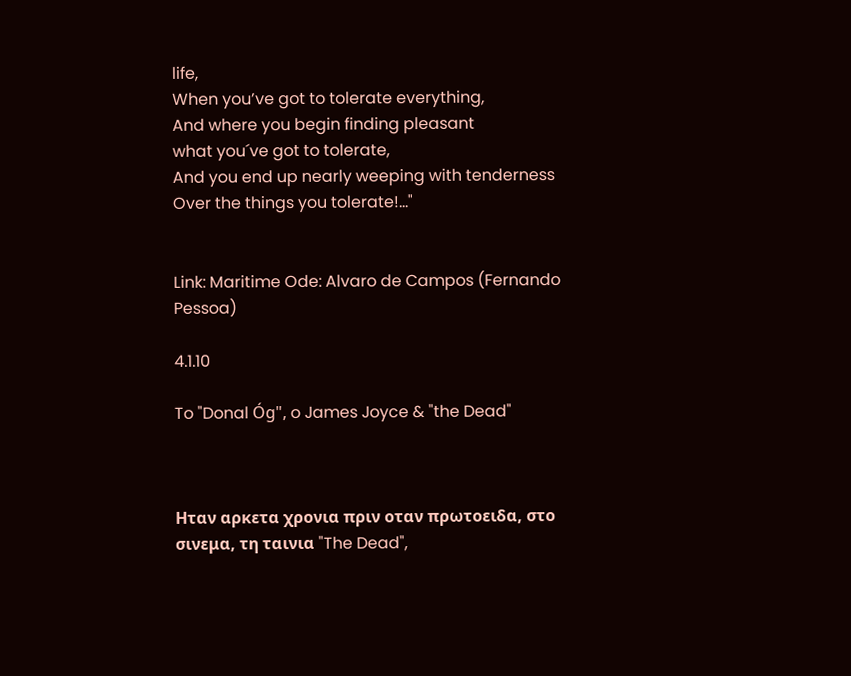life,
When you’ve got to tolerate everything,
And where you begin finding pleasant
what you´ve got to tolerate,
And you end up nearly weeping with tenderness
Over the things you tolerate!..."


Link: Maritime Ode: Alvaro de Campos (Fernando Pessoa)

4.1.10

To "Donal Óg", o James Joyce & "the Dead"



Ηταν αρκετα χρονια πριν οταν πρωτοειδα, στο σινεμα, τη ταινια "The Dead",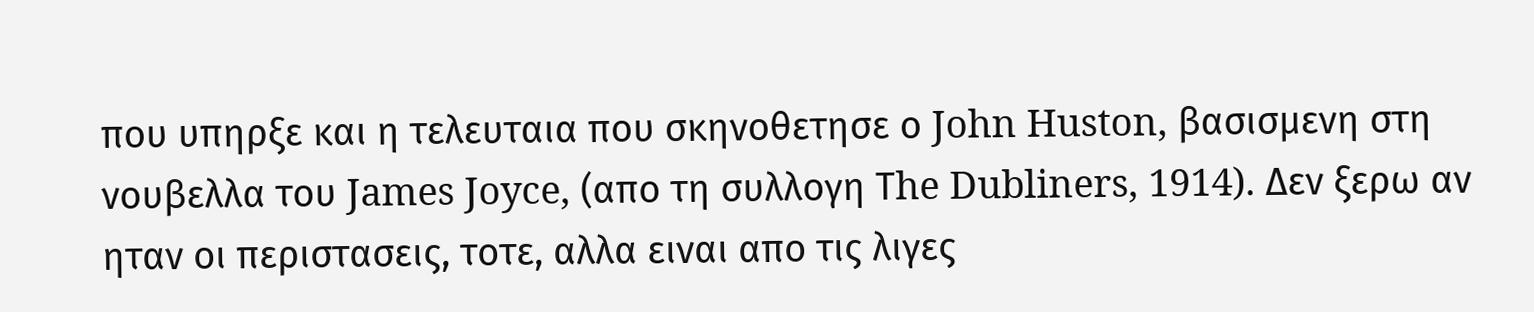που υπηρξε και η τελευταια που σκηνοθετησε ο John Huston, βασισμενη στη νουβελλα του James Joyce, (απο τη συλλογη Τhe Dubliners, 1914). Δεν ξερω αν ηταν οι περιστασεις, τοτε, αλλα ειναι απο τις λιγες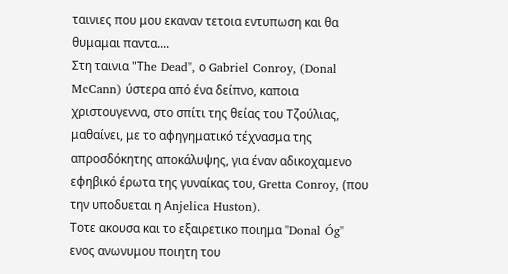ταινιες που μου εκαναν τετοια εντυπωση και θα θυμαμαι παντα....
Στη ταινια "Τhe Dead", ο Gabriel Conroy, (Donal McCann) ύστερα από ένα δείπνο, καποια χριστουγεννα, στο σπίτι της θείας του Τζούλιας, μαθαίνει, με το αφηγηματικό τέχνασμα της απροσδόκητης αποκάλυψης, για έναν αδικοχαμενο εφηβικό έρωτα της γυναίκας του, Gretta Conroy, (που την υποδυεται η Αnjelica Huston).
Τοτε ακουσα και το εξαιρετικο ποιημα "Donal Óg" ενος ανωνυμου ποιητη του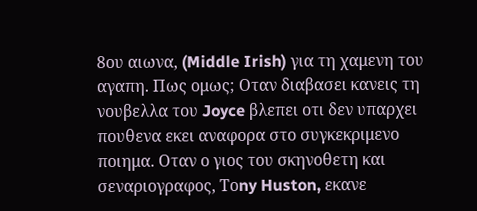8ου αιωνα, (Middle Irish) για τη χαμενη του αγαπη. Πως ομως; Οταν διαβασει κανεις τη νουβελλα του Joyce βλεπει οτι δεν υπαρχει πουθενα εκει αναφορα στο συγκεκριμενο ποιημα. Oταν ο γιος του σκηνοθετη και σεναριογραφος, Τοny Huston, εκανε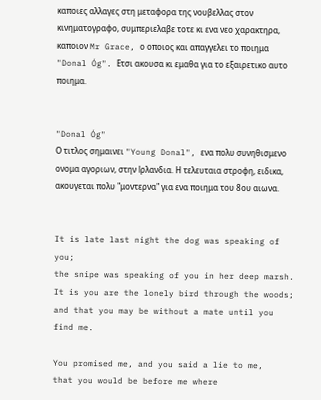καποιες αλλαγες στη μεταφορα της νουβελλας στον κινηματογραφο, συμπεριελαβε τοτε κι ενα νεο χαρακτηρα, καποιον Mr Grace, ο οποιος και απαγγελει το ποιημα "Donal Óg". Ετσι ακουσα κι εμαθα για το εξαιρετικο αυτο ποιημα.


"Donal Óg"
Ο τιτλος σημαινει "Young Donal", ενα πολυ συνηθισμενο ονομα αγοριων, στην lρλανδια. Η τελευταια στροφη, ειδικα, ακουγεται πολυ "μοντερνα" για ενα ποιημα του 8ου αιωνα.


It is late last night the dog was speaking of you;
the snipe was speaking of you in her deep marsh.
It is you are the lonely bird through the woods;
and that you may be without a mate until you find me.

You promised me, and you said a lie to me,
that you would be before me where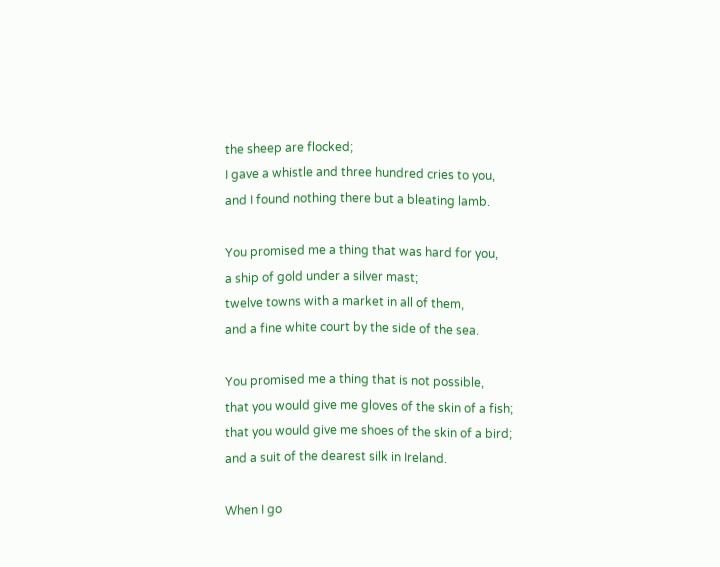the sheep are flocked;
I gave a whistle and three hundred cries to you,
and I found nothing there but a bleating lamb.

You promised me a thing that was hard for you,
a ship of gold under a silver mast;
twelve towns with a market in all of them,
and a fine white court by the side of the sea.

You promised me a thing that is not possible,
that you would give me gloves of the skin of a fish;
that you would give me shoes of the skin of a bird;
and a suit of the dearest silk in Ireland.

When I go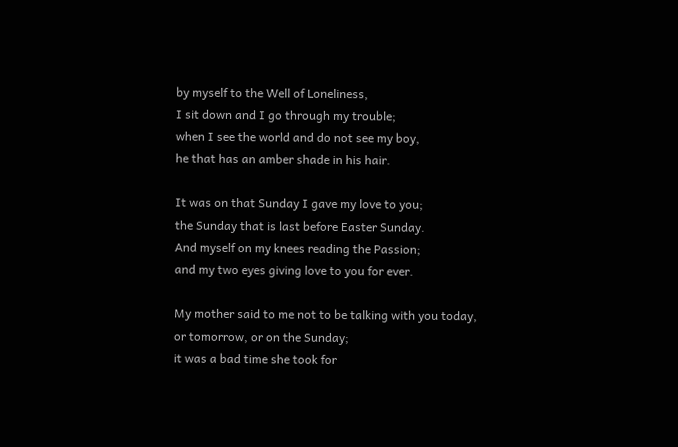by myself to the Well of Loneliness,
I sit down and I go through my trouble;
when I see the world and do not see my boy,
he that has an amber shade in his hair.

It was on that Sunday I gave my love to you;
the Sunday that is last before Easter Sunday.
And myself on my knees reading the Passion;
and my two eyes giving love to you for ever.

My mother said to me not to be talking with you today,
or tomorrow, or on the Sunday;
it was a bad time she took for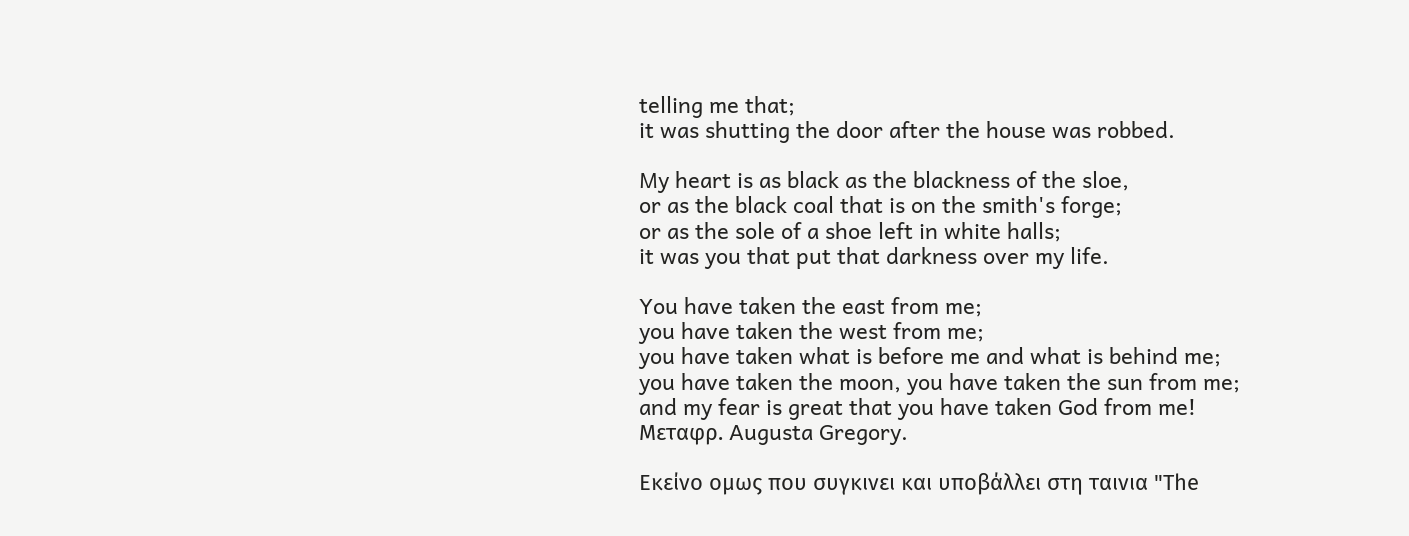telling me that;
it was shutting the door after the house was robbed.

My heart is as black as the blackness of the sloe,
or as the black coal that is on the smith's forge;
or as the sole of a shoe left in white halls;
it was you that put that darkness over my life.

You have taken the east from me;
you have taken the west from me;
you have taken what is before me and what is behind me;
you have taken the moon, you have taken the sun from me;
and my fear is great that you have taken God from me!
Μεταφρ. Augusta Gregory.

Εκείνο ομως που συγκινει και υποβάλλει στη ταινια "Τhe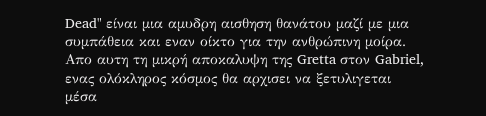Dead" είναι μια αμυδρη αισθηση θανάτου μαζί με μια συμπάθεια και εναν οίκτο για την ανθρώπινη μοίρα. Απο αυτη τη μικρή αποκαλυψη της Gretta στον Gabriel, ενας ολόκληρος κόσμος θα αρχισει να ξετυλιγεται μέσα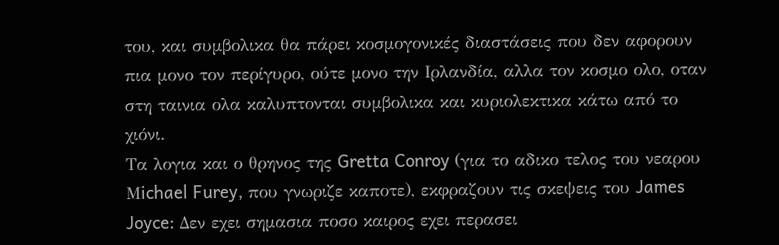του, και συμβολικα θα πάρει κοσμογονικές διαστάσεις που δεν αφορουν πια μονο τον περίγυρο, ούτε μονο την Ιρλανδία, αλλα τον κοσμο ολο, οταν στη ταινια ολα καλυπτονται συμβολικα και κυριολεκτικα κάτω από το χιόνι.
Τα λογια και ο θρηνος της Gretta Conroy (για το αδικο τελος του νεαρου Μichael Furey, που γνωριζε καποτε), εκφραζουν τις σκεψεις του James Joyce: Δεν εχει σημασια ποσο καιρος εχει περασει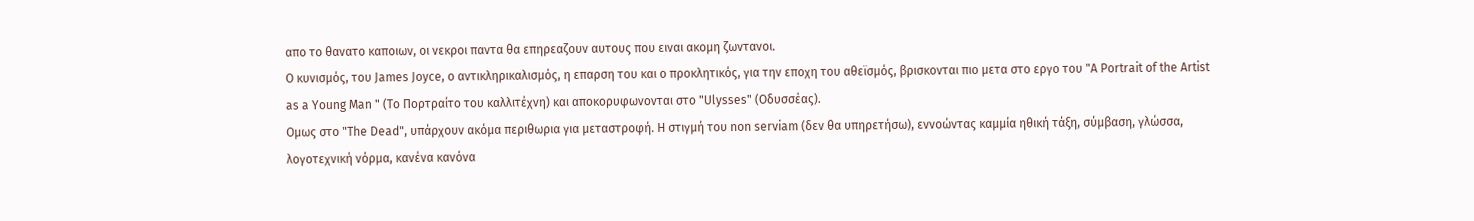απο το θανατο καποιων, οι νεκροι παντα θα επηρεαζουν αυτους που ειναι ακομη ζωντανοι.
Ο κυνισμός, του James Joyce, ο αντικληρικαλισμός, η επαρση του και ο προκλητικός, για την εποχη του αθεϊσμός, βρισκονται πιο μετα στο εργο του "A Portrait of the Artist as a Young Man " (Το Πορτραίτο του καλλιτέχνη) και αποκορυφωνονται στο "Ulysses" (Οδυσσέας).
Ομως στο "The Dead", υπάρχουν ακόμα περιθωρια για μεταστροφή. Η στιγμή του non serviam (δεν θα υπηρετήσω), εννοώντας καμμία ηθική τάξη, σύμβαση, γλώσσα, λογοτεχνική νόρμα, κανένα κανόνα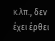κ.λπ., δεν έχει έρθει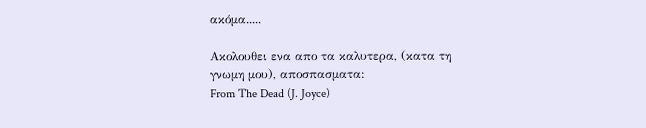ακόμα.....

Aκολουθει ενα απο τα καλυτερα, (κατα τη γνωμη μου), αποσπασματα:
From Τhe Dead (J. Joyce)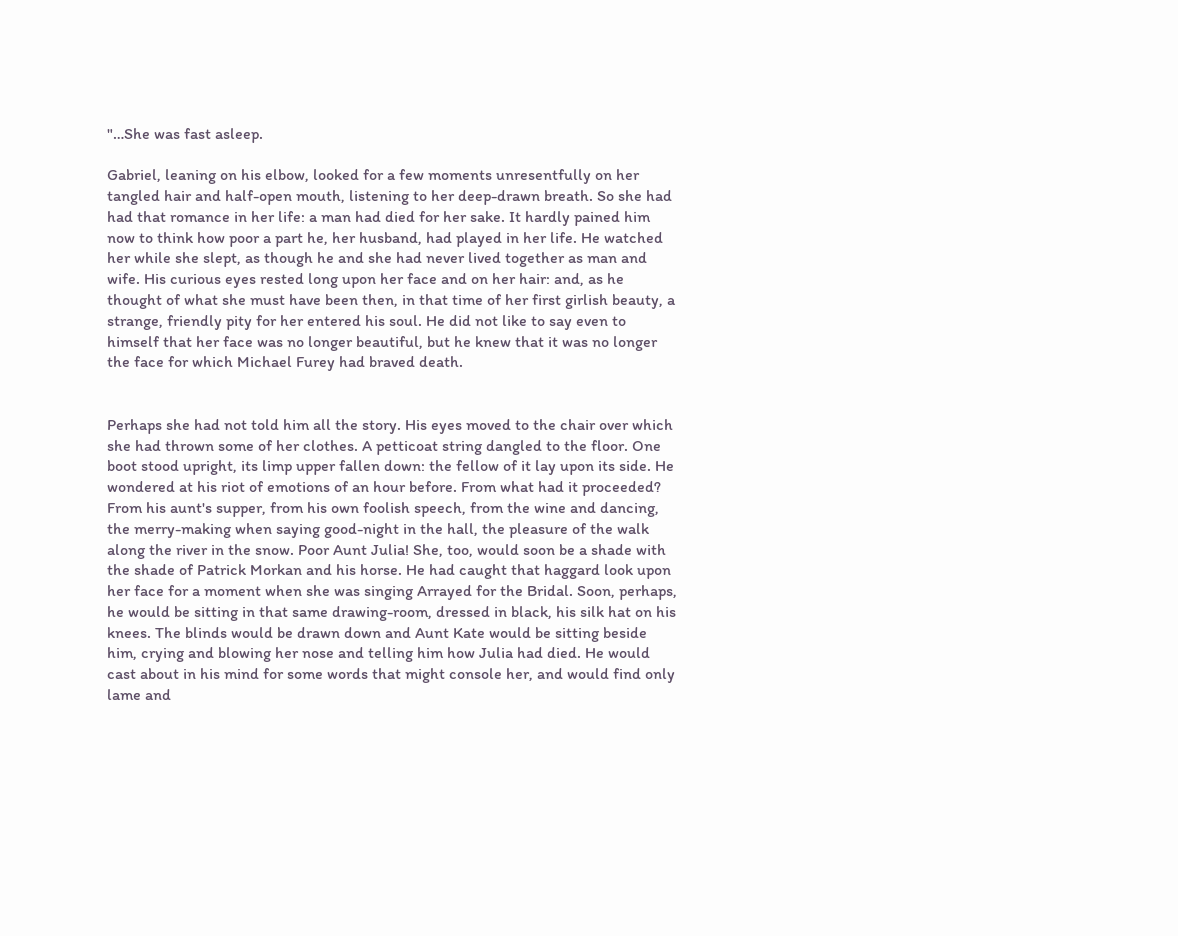"…She was fast asleep.

Gabriel, leaning on his elbow, looked for a few moments unresentfully on her tangled hair and half-open mouth, listening to her deep-drawn breath. So she had had that romance in her life: a man had died for her sake. It hardly pained him now to think how poor a part he, her husband, had played in her life. He watched her while she slept, as though he and she had never lived together as man and wife. His curious eyes rested long upon her face and on her hair: and, as he thought of what she must have been then, in that time of her first girlish beauty, a strange, friendly pity for her entered his soul. He did not like to say even to himself that her face was no longer beautiful, but he knew that it was no longer the face for which Michael Furey had braved death.


Perhaps she had not told him all the story. His eyes moved to the chair over which she had thrown some of her clothes. A petticoat string dangled to the floor. One boot stood upright, its limp upper fallen down: the fellow of it lay upon its side. He wondered at his riot of emotions of an hour before. From what had it proceeded? From his aunt's supper, from his own foolish speech, from the wine and dancing, the merry-making when saying good-night in the hall, the pleasure of the walk along the river in the snow. Poor Aunt Julia! She, too, would soon be a shade with the shade of Patrick Morkan and his horse. He had caught that haggard look upon her face for a moment when she was singing Arrayed for the Bridal. Soon, perhaps, he would be sitting in that same drawing-room, dressed in black, his silk hat on his knees. The blinds would be drawn down and Aunt Kate would be sitting beside him, crying and blowing her nose and telling him how Julia had died. He would cast about in his mind for some words that might console her, and would find only lame and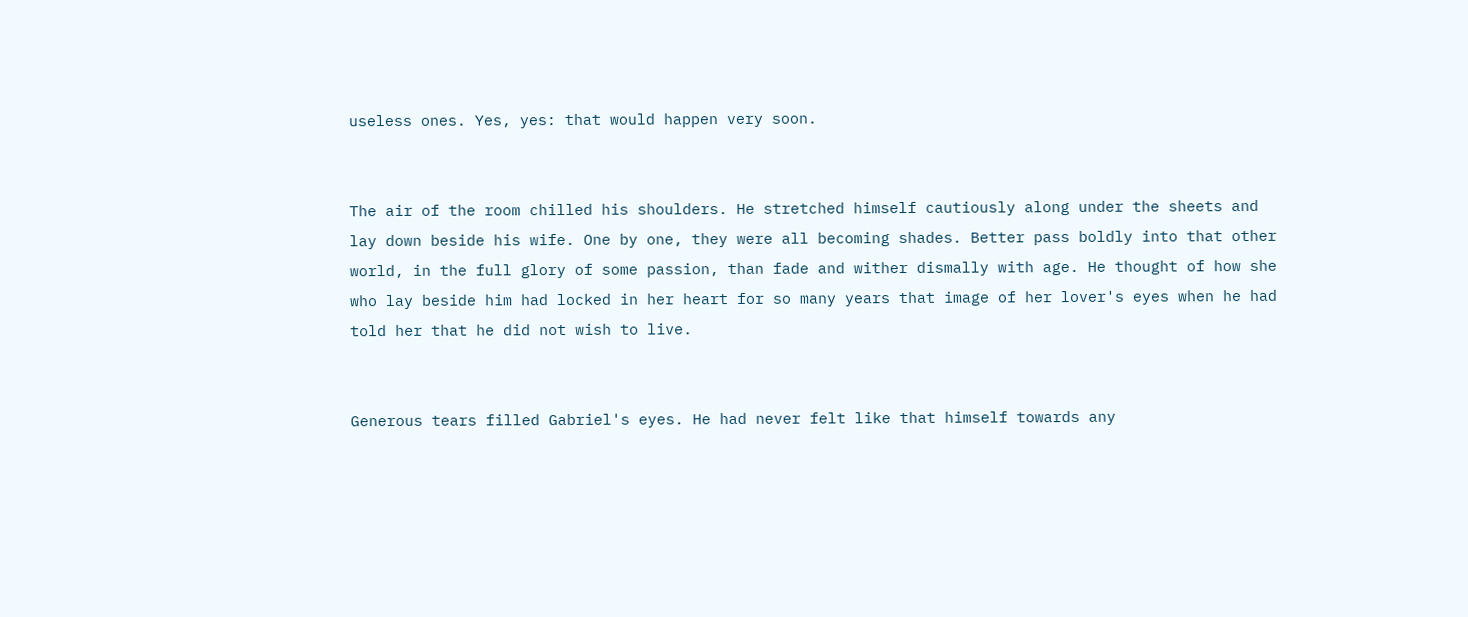useless ones. Yes, yes: that would happen very soon.


The air of the room chilled his shoulders. He stretched himself cautiously along under the sheets and lay down beside his wife. One by one, they were all becoming shades. Better pass boldly into that other world, in the full glory of some passion, than fade and wither dismally with age. He thought of how she who lay beside him had locked in her heart for so many years that image of her lover's eyes when he had told her that he did not wish to live.


Generous tears filled Gabriel's eyes. He had never felt like that himself towards any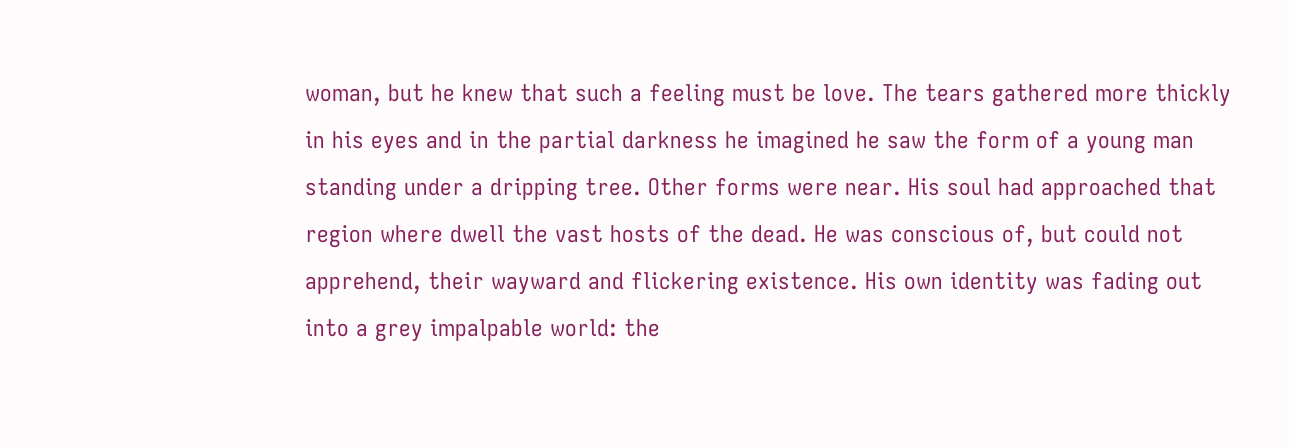woman, but he knew that such a feeling must be love. The tears gathered more thickly in his eyes and in the partial darkness he imagined he saw the form of a young man standing under a dripping tree. Other forms were near. His soul had approached that region where dwell the vast hosts of the dead. He was conscious of, but could not apprehend, their wayward and flickering existence. His own identity was fading out into a grey impalpable world: the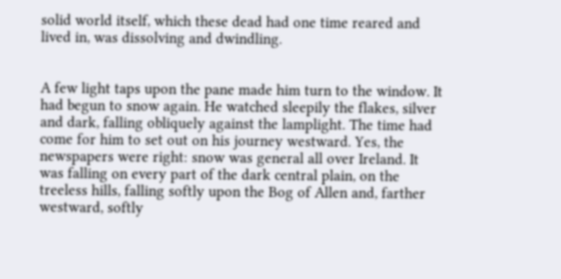solid world itself, which these dead had one time reared and lived in, was dissolving and dwindling.


A few light taps upon the pane made him turn to the window. It had begun to snow again. He watched sleepily the flakes, silver and dark, falling obliquely against the lamplight. The time had come for him to set out on his journey westward. Yes, the newspapers were right: snow was general all over Ireland. It was falling on every part of the dark central plain, on the treeless hills, falling softly upon the Bog of Allen and, farther westward, softly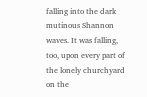falling into the dark mutinous Shannon waves. It was falling, too, upon every part of the lonely churchyard on the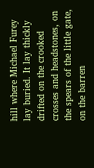hill where Michael Furey lay buried. It lay thickly drifted on the crooked crosses and headstones, on the spears of the little gate, on the barren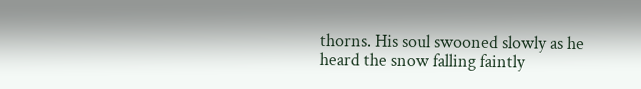thorns. His soul swooned slowly as he heard the snow falling faintly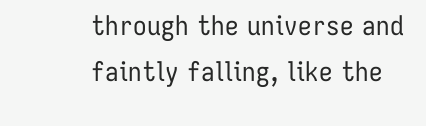through the universe and faintly falling, like the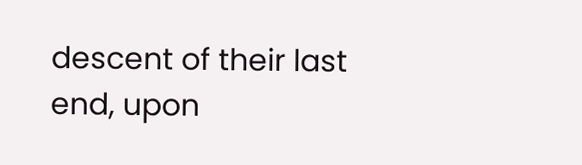descent of their last end, upon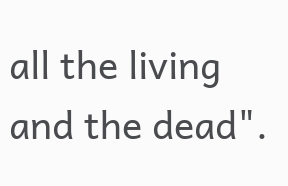all the living and the dead".